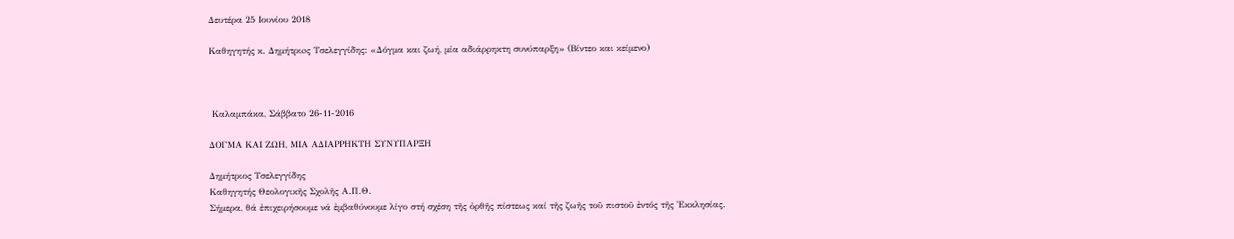Δευτέρα 25 Ιουνίου 2018

Καθηγητής κ. Δημήτριoς Τσελεγγίδης: «Δόγμα και ζωή, μία αδιάρρηκτη συνύπαρξη» (Βίντεο και κείμενο)



 Καλαμπάκα, Σάββατο 26-11-2016

ΔΟΓΜΑ ΚΑΙ ΖΩΗ, ΜΙΑ ΑΔΙΑΡΡΗΚΤΗ ΣΥΝΥΠΑΡΞΗ

Δημήτριος Τσελεγγίδης
Καθηγητής Θεολογικῆς Σχολῆς Α.Π.Θ.
Σήμερα, θά ἐπιχειρήσουμε νά ἐμβαθύνουμε λίγο στή σχέση τῆς ὀρθῆς πίστεως καί τῆς ζωῆς τοῦ πιστοῦ ἐντός τῆς Ἐκκλησίας.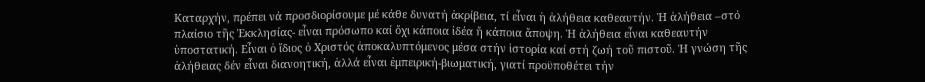Καταρχήν, πρέπει νά προσδιορίσουμε μέ κάθε δυνατή ἀκρίβεια, τί εἶναι ἡ ἀλήθεια καθεαυτήν. Ἡ ἀλήθεια –στό πλαίσιο τῆς Ἐκκλησίας- εἶναι πρόσωπο καί ὄχι κάποια ἰδέα ἤ κάποια ἄποψη. Ἡ ἀλήθεια εἶναι καθεαυτήν ὑποστατική. Εἶναι ὁ ἴδιος ὁ Χριστός ἀποκαλυπτόμενος μέσα στήν ἱστορία καί στή ζωή τοῦ πιστοῦ. Ἡ γνώση τῆς ἀλήθειας δέν εἶναι διανοητική, ἀλλά εἶναι ἐμπειρική-βιωματική, γιατί προϋποθέτει τήν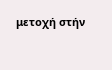μετοχή στήν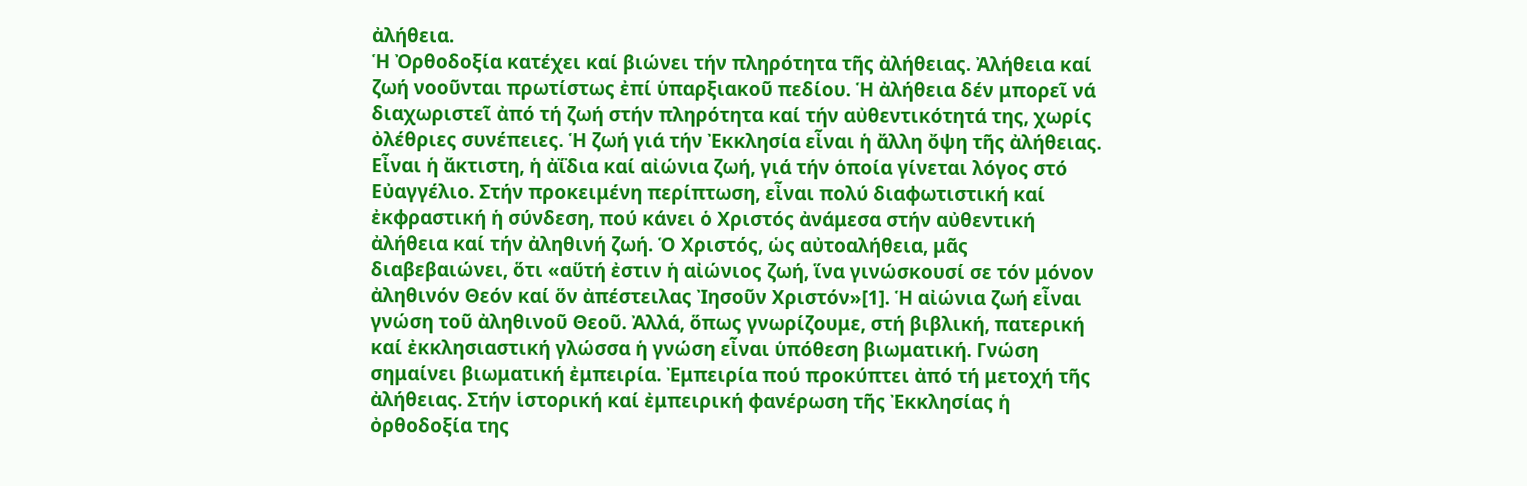ἀλήθεια.
Ἡ Ὀρθοδοξία κατέχει καί βιώνει τήν πληρότητα τῆς ἀλήθειας. Ἀλήθεια καί ζωή νοοῦνται πρωτίστως ἐπί ὑπαρξιακοῦ πεδίου. Ἡ ἀλήθεια δέν μπορεῖ νά διαχωριστεῖ ἀπό τή ζωή στήν πληρότητα καί τήν αὐθεντικότητά της, χωρίς ὀλέθριες συνέπειες. Ἡ ζωή γιά τήν Ἐκκλησία εἶναι ἡ ἄλλη ὄψη τῆς ἀλήθειας. Εἶναι ἡ ἄκτιστη, ἡ ἀΐδια καί αἰώνια ζωή, γιά τήν ὁποία γίνεται λόγος στό Εὐαγγέλιο. Στήν προκειμένη περίπτωση, εἶναι πολύ διαφωτιστική καί ἐκφραστική ἡ σύνδεση, πού κάνει ὁ Χριστός ἀνάμεσα στήν αὐθεντική ἀλήθεια καί τήν ἀληθινή ζωή. Ὁ Χριστός, ὡς αὐτοαλήθεια, μᾶς διαβεβαιώνει, ὅτι «αὕτή ἐστιν ἡ αἰώνιος ζωή, ἵνα γινώσκουσί σε τόν μόνον ἀληθινόν Θεόν καί ὅν ἀπέστειλας Ἰησοῦν Χριστόν»[1]. Ἡ αἰώνια ζωή εἶναι γνώση τοῦ ἀληθινοῦ Θεοῦ. Ἀλλά, ὅπως γνωρίζουμε, στή βιβλική, πατερική καί ἐκκλησιαστική γλώσσα ἡ γνώση εἶναι ὑπόθεση βιωματική. Γνώση σημαίνει βιωματική ἐμπειρία. Ἐμπειρία πού προκύπτει ἀπό τή μετοχή τῆς ἀλήθειας. Στήν ἱστορική καί ἐμπειρική φανέρωση τῆς Ἐκκλησίας ἡ ὀρθοδοξία της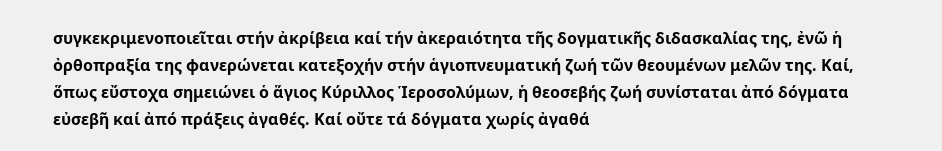συγκεκριμενοποιεῖται στήν ἀκρίβεια καί τήν ἀκεραιότητα τῆς δογματικῆς διδασκαλίας της, ἐνῶ ἡ ὀρθοπραξία της φανερώνεται κατεξοχήν στήν ἁγιοπνευματική ζωή τῶν θεουμένων μελῶν της. Καί, ὅπως εὔστοχα σημειώνει ὁ ἅγιος Κύριλλος Ἱεροσολύμων, ἡ θεοσεβής ζωή συνίσταται ἀπό δόγματα εὐσεβῆ καί ἀπό πράξεις ἀγαθές. Καί οὔτε τά δόγματα χωρίς ἀγαθά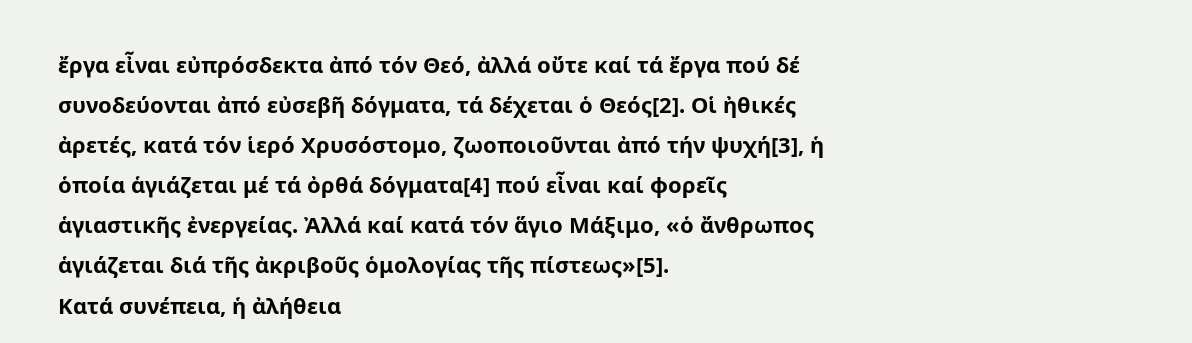ἔργα εἶναι εὐπρόσδεκτα ἀπό τόν Θεό, ἀλλά οὔτε καί τά ἔργα πού δέ συνοδεύονται ἀπό εὐσεβῆ δόγματα, τά δέχεται ὁ Θεός[2]. Οἱ ἠθικές ἀρετές, κατά τόν ἱερό Χρυσόστομο, ζωοποιοῦνται ἀπό τήν ψυχή[3], ἡ ὁποία ἁγιάζεται μέ τά ὀρθά δόγματα[4] πού εἶναι καί φορεῖς ἁγιαστικῆς ἐνεργείας. Ἀλλά καί κατά τόν ἅγιο Μάξιμο, «ὁ ἄνθρωπος ἁγιάζεται διά τῆς ἀκριβοῦς ὁμολογίας τῆς πίστεως»[5].
Κατά συνέπεια, ἡ ἀλήθεια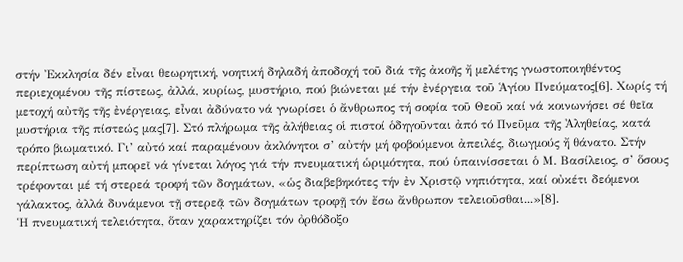στήν Ἐκκλησία δέν εἶναι θεωρητική, νοητική δηλαδή ἀποδοχή τοῦ διά τῆς ἀκοῆς ἤ μελέτης γνωστοποιηθέντος περιεχομένου τῆς πίστεως, ἀλλά, κυρίως, μυστήριο, πού βιώνεται μέ τήν ἐνέργεια τοῦ Ἁγίου Πνεύματος[6]. Χωρίς τή μετοχή αὐτῆς τῆς ἐνέργειας, εἶναι ἀδύνατο νά γνωρίσει ὁ ἄνθρωπος τή σοφία τοῦ Θεοῦ καί νά κοινωνήσει σέ θεῖα μυστήρια τῆς πίστεώς μας[7]. Στό πλήρωμα τῆς ἀλήθειας οἱ πιστοί ὁδηγοῦνται ἀπό τό Πνεῦμα τῆς Ἀληθείας, κατά τρόπο βιωματικό. Γι’ αὐτό καί παραμένουν ἀκλόνητοι σ’ αὐτήν μή φοβούμενοι ἀπειλές, διωγμούς ἤ θάνατο. Στήν περίπτωση αὐτή μπορεῖ νά γίνεται λόγος γιά τήν πνευματική ὡριμότητα, πού ὑπαινίσσεται ὁ Μ. Βασίλειος, σ’ ὅσους τρέφονται μέ τή στερεά τροφή τῶν δογμάτων, «ὡς διαβεβηκότες τήν ἐν Χριστῷ νηπιότητα, καί οὐκέτι δεόμενοι γάλακτος, ἀλλά δυνάμενοι τῇ στερεᾷ τῶν δογμάτων τροφῇ τόν ἔσω ἄνθρωπον τελειοῦσθαι...»[8].
Ἡ πνευματική τελειότητα, ὅταν χαρακτηρίζει τόν ὀρθόδοξο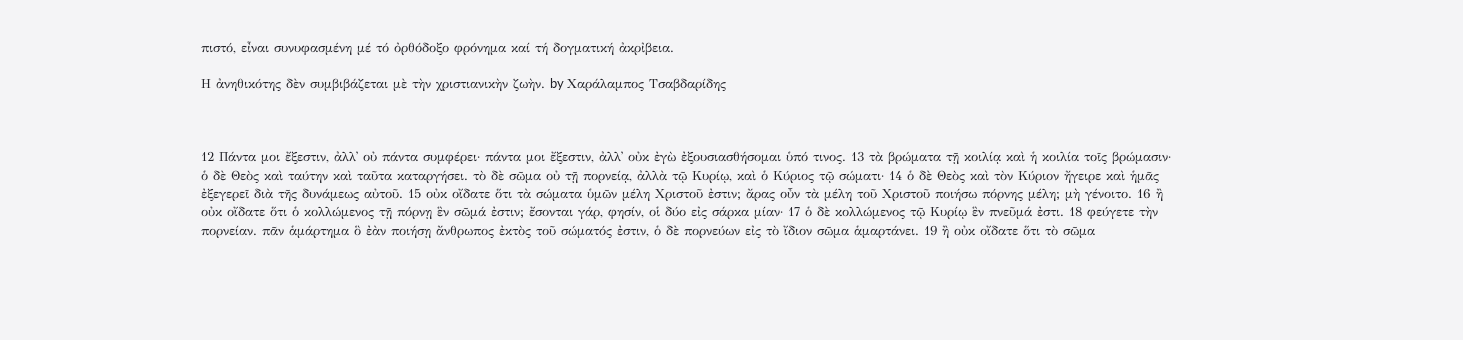πιστό, εἶναι συνυφασμένη μέ τό ὀρθόδοξο φρόνημα καί τή δογματική ἀκρἰβεια.

Η ἀνηθικότης δὲν συμβιβάζεται μὲ τὴν χριστιανικὴν ζωὴν. by Χαράλαμπος Τσαβδαρίδης



12 Πάντα μοι ἔξεστιν, ἀλλ᾿ οὐ πάντα συμφέρει· πάντα μοι ἔξεστιν, ἀλλ᾿ οὐκ ἐγὼ ἐξουσιασθήσομαι ὑπό τινος. 13 τὰ βρώματα τῇ κοιλίᾳ καὶ ἡ κοιλία τοῖς βρώμασιν· ὁ δὲ Θεὸς καὶ ταύτην καὶ ταῦτα καταργήσει. τὸ δὲ σῶμα οὐ τῇ πορνείᾳ, ἀλλὰ τῷ Κυρίῳ, καὶ ὁ Κύριος τῷ σώματι· 14 ὁ δὲ Θεὸς καὶ τὸν Κύριον ἤγειρε καὶ ἡμᾶς ἐξεγερεῖ διὰ τῆς δυνάμεως αὐτοῦ. 15 οὐκ οἴδατε ὅτι τὰ σώματα ὑμῶν μέλη Χριστοῦ ἐστιν; ἄρας οὖν τὰ μέλη τοῦ Χριστοῦ ποιήσω πόρνης μέλη; μὴ γένοιτο. 16 ἢ οὐκ οἴδατε ὅτι ὁ κολλώμενος τῇ πόρνῃ ἓν σῶμά ἐστιν; ἔσονται γάρ, φησίν, οἱ δύο εἰς σάρκα μίαν· 17 ὁ δὲ κολλώμενος τῷ Κυρίῳ ἓν πνεῦμά ἐστι. 18 φεύγετε τὴν πορνείαν. πᾶν ἁμάρτημα ὃ ἐὰν ποιήσῃ ἄνθρωπος ἐκτὸς τοῦ σώματός ἐστιν, ὁ δὲ πορνεύων εἰς τὸ ἴδιον σῶμα ἁμαρτάνει. 19 ἢ οὐκ οἴδατε ὅτι τὸ σῶμα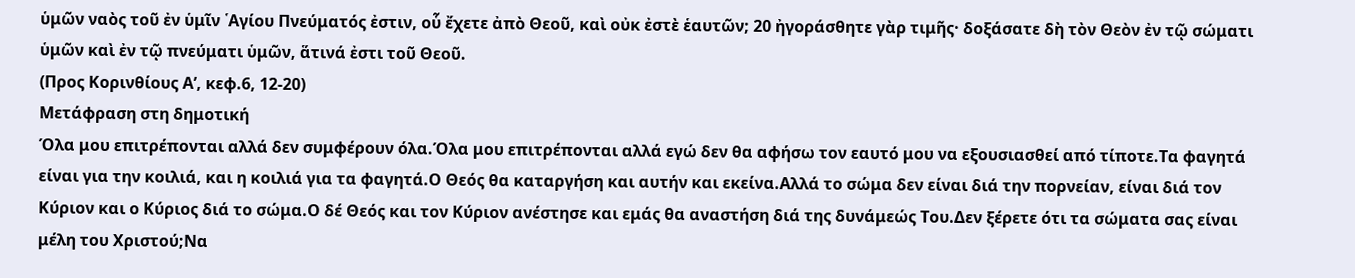ὑμῶν ναὸς τοῦ ἐν ὑμῖν ῾Αγίου Πνεύματός ἐστιν, οὗ ἔχετε ἀπὸ Θεοῦ, καὶ οὐκ ἐστὲ ἑαυτῶν; 20 ἠγοράσθητε γὰρ τιμῆς· δοξάσατε δὴ τὸν Θεὸν ἐν τῷ σώματι ὑμῶν καὶ ἐν τῷ πνεύματι ὑμῶν, ἅτινά ἐστι τοῦ Θεοῦ.
(Προς Κορινθίους Α’, κεφ.6, 12-20)
Μετάφραση στη δημοτική
Όλα μου επιτρέπονται αλλά δεν συμφέρουν όλα.Όλα μου επιτρέπονται αλλά εγώ δεν θα αφήσω τον εαυτό μου να εξουσιασθεί από τίποτε.Τα φαγητά είναι για την κοιλιά, και η κοιλιά για τα φαγητά.Ο Θεός θα καταργήση και αυτήν και εκείνα.Αλλά το σώμα δεν είναι διά την πορνείαν, είναι διά τον Κύριον και ο Κύριος διά το σώμα.Ο δέ Θεός και τον Κύριον ανέστησε και εμάς θα αναστήση διά της δυνάμεώς Του.Δεν ξέρετε ότι τα σώματα σας είναι μέλη του Χριστού;Να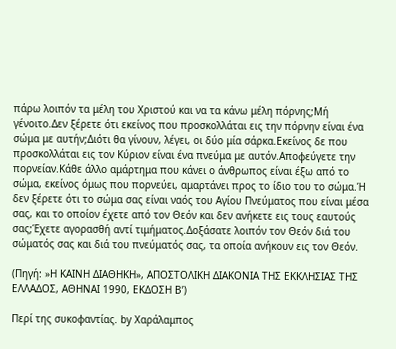πάρω λοιπόν τα μέλη του Χριστού και να τα κάνω μέλη πόρνης;Μή γένοιτο.Δεν ξέρετε ότι εκείνος που προσκολλάται εις την πόρνην είναι ένα σώμα με αυτήν;Διότι θα γίνουν, λέγει, οι δύο μία σάρκα.Εκείνος δε που προσκολλάται εις τον Κύριον είναι ένα πνεύμα με αυτόν.Αποφεύγετε την πορνείαν.Κάθε άλλο αμάρτημα που κάνει ο άνθρωπος είναι έξω από το σώμα, εκείνος όμως που πορνεύει, αμαρτάνει προς το ίδιο του το σώμα.Ή δεν ξέρετε ότι το σώμα σας είναι ναός του Αγίου Πνεύματος που είναι μέσα σας, και το οποίον έχετε από τον Θεόν και δεν ανήκετε εις τους εαυτούς σας;Έχετε αγορασθή αντί τιμήματος.Δοξάσατε λοιπόν τον Θεόν διά του σώματός σας και διά του πνεύματός σας, τα οποία ανήκουν εις τον Θεόν.

(Πηγή: »Η ΚΑΙΝΗ ΔΙΑΘΗΚΗ», ΑΠΟΣΤΟΛΙΚΗ ΔΙΑΚΟΝΙΑ ΤΗΣ ΕΚΚΛΗΣΙΑΣ ΤΗΣ ΕΛΛΑΔΟΣ, ΑΘΗΝΑΙ 1990, ΕΚΔΟΣΗ Β’)

Περί της συκοφαντίας. by Χαράλαμπος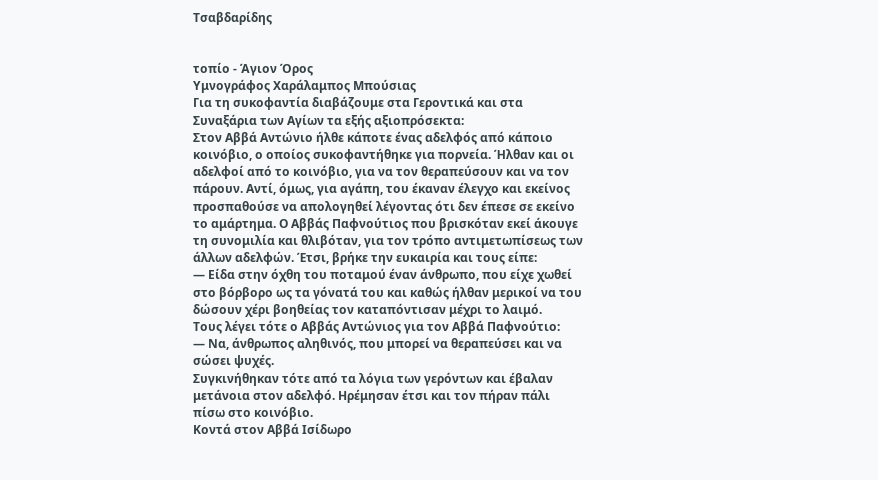Τσαβδαρίδης


τοπίο - Άγιον Όρος
Υμνογράφος Χαράλαμπος Μπούσιας
Για τη συκοφαντία διαβάζουμε στα Γεροντικά και στα Συναξάρια των Αγίων τα εξής αξιοπρόσεκτα:
Στον Αββά Αντώνιο ήλθε κάποτε ένας αδελφός από κάποιο κοινόβιο, ο οποίος συκοφαντήθηκε για πορνεία. Ήλθαν και οι αδελφοί από το κοινόβιο, για να τον θεραπεύσουν και να τον πάρουν. Αντί, όμως, για αγάπη, του έκαναν έλεγχο και εκείνος προσπαθούσε να απολογηθεί λέγοντας ότι δεν έπεσε σε εκείνο το αμάρτημα. Ο Αββάς Παφνούτιος που βρισκόταν εκεί άκουγε τη συνομιλία και θλιβόταν, για τον τρόπο αντιμετωπίσεως των άλλων αδελφών. Έτσι, βρήκε την ευκαιρία και τους είπε:
— Είδα στην όχθη του ποταμού έναν άνθρωπο, που είχε χωθεί στο βόρβορο ως τα γόνατά του και καθώς ήλθαν μερικοί να του δώσουν χέρι βοηθείας τον καταπόντισαν μέχρι το λαιμό.
Τους λέγει τότε ο Αββάς Αντώνιος για τον Αββά Παφνούτιο:
— Να, άνθρωπος αληθινός, που μπορεί να θεραπεύσει και να σώσει ψυχές.
Συγκινήθηκαν τότε από τα λόγια των γερόντων και έβαλαν μετάνοια στον αδελφό. Ηρέμησαν έτσι και τον πήραν πάλι πίσω στο κοινόβιο.
Κοντά στον Αββά Ισίδωρο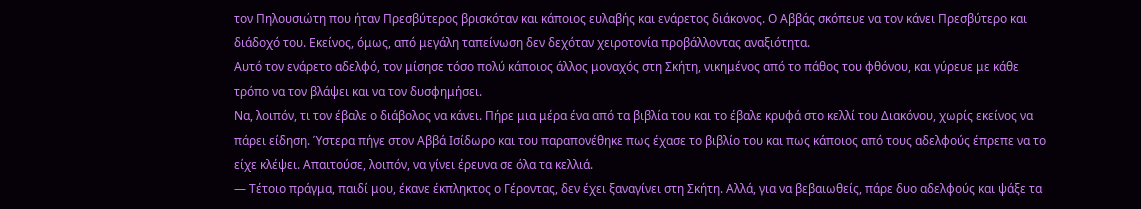τον Πηλουσιώτη που ήταν Πρεσβύτερος βρισκόταν και κάποιος ευλαβής και ενάρετος διάκονος. Ο Αββάς σκόπευε να τον κάνει Πρεσβύτερο και διάδοχό του. Εκείνος, όμως, από μεγάλη ταπείνωση δεν δεχόταν χειροτονία προβάλλοντας αναξιότητα.
Αυτό τον ενάρετο αδελφό, τον μίσησε τόσο πολύ κάποιος άλλος μοναχός στη Σκήτη, νικημένος από το πάθος του φθόνου, και γύρευε με κάθε τρόπο να τον βλάψει και να τον δυσφημήσει.
Να, λοιπόν, τι τον έβαλε ο διάβολος να κάνει. Πήρε μια μέρα ένα από τα βιβλία του και το έβαλε κρυφά στο κελλί του Διακόνου, χωρίς εκείνος να πάρει είδηση. Ύστερα πήγε στον Αββά Ισίδωρο και του παραπονέθηκε πως έχασε το βιβλίο του και πως κάποιος από τους αδελφούς έπρεπε να το είχε κλέψει. Απαιτούσε, λοιπόν, να γίνει έρευνα σε όλα τα κελλιά.
— Τέτοιο πράγμα, παιδί μου, έκανε έκπληκτος ο Γέροντας, δεν έχει ξαναγίνει στη Σκήτη. Αλλά, για να βεβαιωθείς, πάρε δυo αδελφούς και ψάξε τα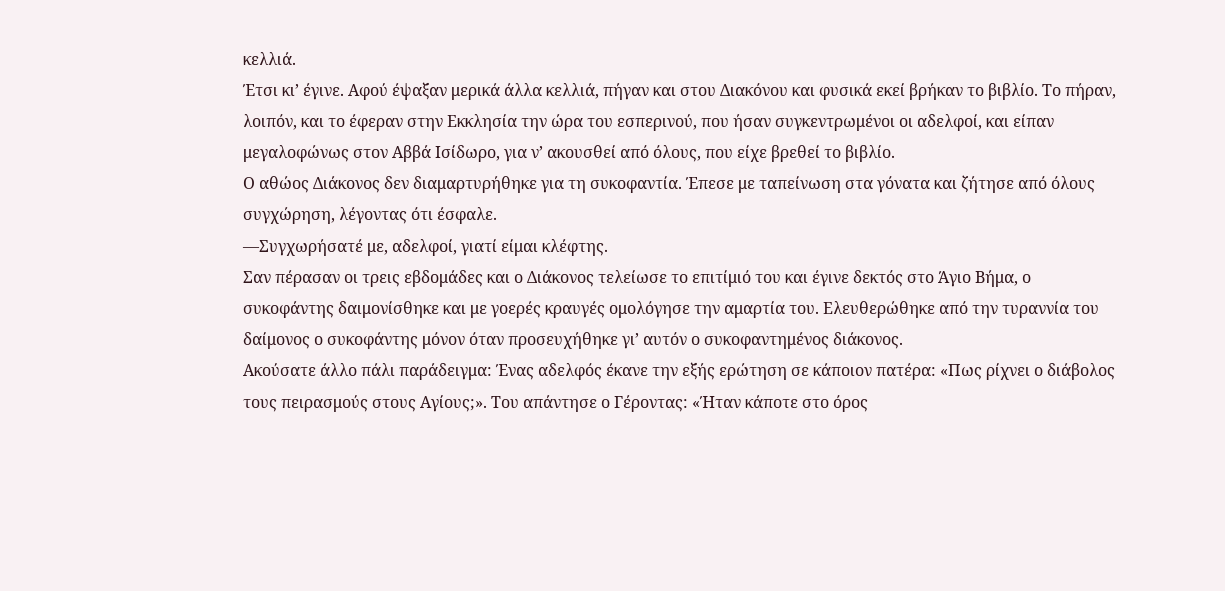κελλιά.
Έτσι κι’ έγινε. Αφού έψαξαν μερικά άλλα κελλιά, πήγαν και στου Διακόνου και φυσικά εκεί βρήκαν το βιβλίο. Το πήραν, λοιπόν, και το έφεραν στην Εκκλησία την ώρα του εσπερινού, που ήσαν συγκεντρωμένοι οι αδελφοί, και είπαν μεγαλοφώνως στον Αββά Ισίδωρο, για ν’ ακουσθεί από όλους, που είχε βρεθεί το βιβλίο.
Ο αθώος Διάκονος δεν διαμαρτυρήθηκε για τη συκοφαντία. Έπεσε με ταπείνωση στα γόνατα και ζήτησε από όλους συγχώρηση, λέγοντας ότι έσφαλε.
—Συγχωρήσατέ με, αδελφοί, γιατί είμαι κλέφτης.
Σαν πέρασαν οι τρεις εβδομάδες και ο Διάκονος τελείωσε το επιτίμιό του και έγινε δεκτός στο Άγιο Βήμα, ο συκοφάντης δαιμονίσθηκε και με γοερές κραυγές ομολόγησε την αμαρτία του. Ελευθερώθηκε από την τυραννία του δαίμονος ο συκοφάντης μόνον όταν προσευχήθηκε γι’ αυτόν ο συκοφαντημένος διάκονος.
Ακούσατε άλλο πάλι παράδειγμα: Ένας αδελφός έκανε την εξής ερώτηση σε κάποιον πατέρα: «Πως ρίχνει ο διάβολος τους πειρασμούς στους Αγίους;». Του απάντησε ο Γέροντας: «Ήταν κάποτε στο όρος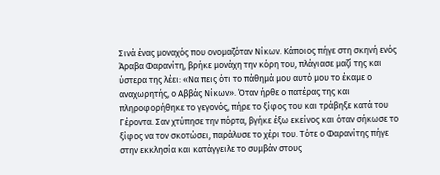Σινά ένας μοναχός που ονομαζόταν Νίκων. Κάποιος πήγε στη σκηνή ενός Άραβα Φαρανίτη, βρήκε μονάχη την κόρη του, πλάγιασε μαζί της και ύστερα της λέει: «Να πεις ότι το πάθημά μου αυτό μου το έκαμε ο αναχωρητής, ο Αββάς Νίκων». Όταν ήρθε ο πατέρας της και πληροφορήθηκε το γεγονός, πήρε το ξίφος του και τράβηξε κατά του Γέροντα. Σαν χτύπησε την πόρτα, βγήκε έξω εκείνος και όταν σήκωσε το ξίφος να τον σκοτώσει, παράλυσε το χέρι του. Τότε ο Φαρανίτης πήγε στην εκκλησία και κατάγγειλε το συμβάν στους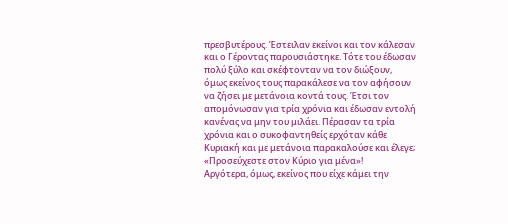πρεσβυτέρους. Έστειλαν εκείνοι και τον κάλεσαν και ο Γέροντας παρουσιάστηκε. Τότε του έδωσαν πολύ ξύλο και σκέφτονταν να τον διώξουν, όμως εκείνος τους παρακάλεσε να τον αφήσουν να ζήσει με μετάνοια κοντά τους. Έτσι τον απομόνωσαν για τρία χρόνια και έδωσαν εντολή κανένας να μην του μιλάει. Πέρασαν τα τρία χρόνια και ο συκοφαντηθείς ερχόταν κάθε Κυριακή και με μετάνοια παρακαλούσε και έλεγε; «Προσεύχεστε στον Κύριο για μένα»!
Αργότερα, όμως, εκείνος που είχε κάμει την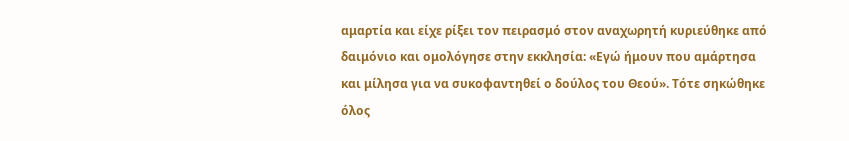αμαρτία και είχε ρίξει τον πειρασμό στον αναχωρητή κυριεύθηκε από δαιμόνιο και ομολόγησε στην εκκλησία: «Εγώ ήμουν που αμάρτησα και μίλησα για να συκοφαντηθεί ο δούλος του Θεού». Τότε σηκώθηκε όλος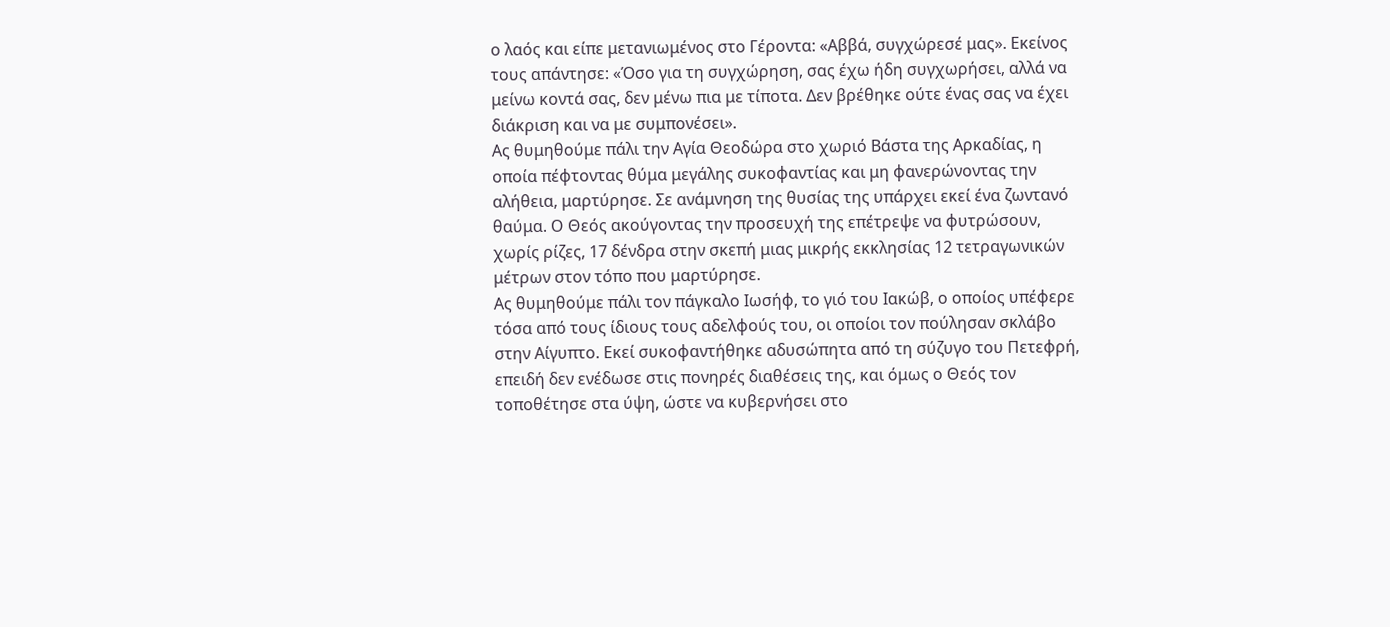ο λαός και είπε μετανιωμένος στο Γέροντα: «Αββά, συγχώρεσέ μας». Εκείνος τους απάντησε: «Όσο για τη συγχώρηση, σας έχω ήδη συγχωρήσει, αλλά να μείνω κοντά σας, δεν μένω πια με τίποτα. Δεν βρέθηκε ούτε ένας σας να έχει διάκριση και να με συμπονέσει».
Ας θυμηθούμε πάλι την Αγία Θεοδώρα στο χωριό Βάστα της Αρκαδίας, η οποία πέφτοντας θύμα μεγάλης συκοφαντίας και μη φανερώνοντας την αλήθεια, μαρτύρησε. Σε ανάμνηση της θυσίας της υπάρχει εκεί ένα ζωντανό θαύμα. Ο Θεός ακούγοντας την προσευχή της επέτρεψε να φυτρώσουν, χωρίς ρίζες, 17 δένδρα στην σκεπή μιας μικρής εκκλησίας 12 τετραγωνικών μέτρων στον τόπο που μαρτύρησε.
Ας θυμηθούμε πάλι τον πάγκαλο Ιωσήφ, το γιό του Ιακώβ, ο οποίος υπέφερε τόσα από τους ίδιους τους αδελφούς του, οι οποίοι τον πούλησαν σκλάβο στην Αίγυπτο. Εκεί συκοφαντήθηκε αδυσώπητα από τη σύζυγο του Πετεφρή, επειδή δεν ενέδωσε στις πονηρές διαθέσεις της, και όμως ο Θεός τον τοποθέτησε στα ύψη, ώστε να κυβερνήσει στο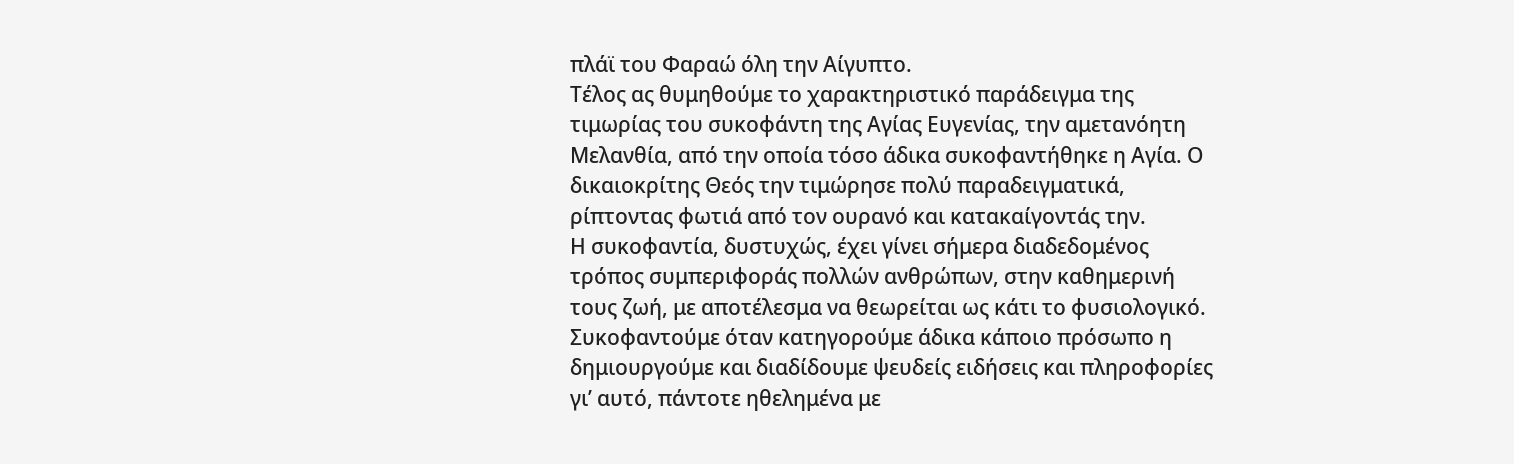πλάϊ του Φαραώ όλη την Αίγυπτο.
Τέλος ας θυμηθούμε το χαρακτηριστικό παράδειγμα της τιμωρίας του συκοφάντη της Αγίας Ευγενίας, την αμετανόητη Μελανθία, από την οποία τόσο άδικα συκοφαντήθηκε η Αγία. Ο δικαιοκρίτης Θεός την τιμώρησε πολύ παραδειγματικά, ρίπτοντας φωτιά από τον ουρανό και κατακαίγοντάς την.
Η συκοφαντία, δυστυχώς, έχει γίνει σήμερα διαδεδομένος τρόπος συμπεριφοράς πολλών ανθρώπων, στην καθημερινή τους ζωή, με αποτέλεσμα να θεωρείται ως κάτι το φυσιολογικό. Συκοφαντούμε όταν κατηγορούμε άδικα κάποιο πρόσωπο η δημιουργούμε και διαδίδουμε ψευδείς ειδήσεις και πληροφορίες γι’ αυτό, πάντοτε ηθελημένα με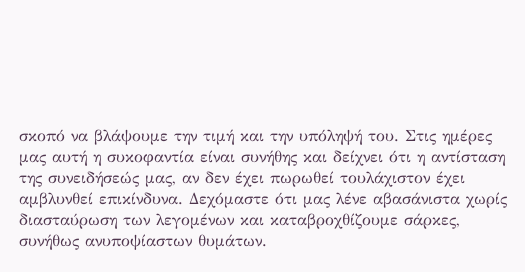σκοπό να βλάψουμε την τιμή και την υπόληψή του. Στις ημέρες μας αυτή η συκοφαντία είναι συνήθης και δείχνει ότι η αντίσταση της συνειδήσεώς μας, αν δεν έχει πωρωθεί τουλάχιστον έχει αμβλυνθεί επικίνδυνα. Δεχόμαστε ότι μας λένε αβασάνιστα χωρίς διασταύρωση των λεγομένων και καταβροχθίζουμε σάρκες, συνήθως ανυποψίαστων θυμάτων.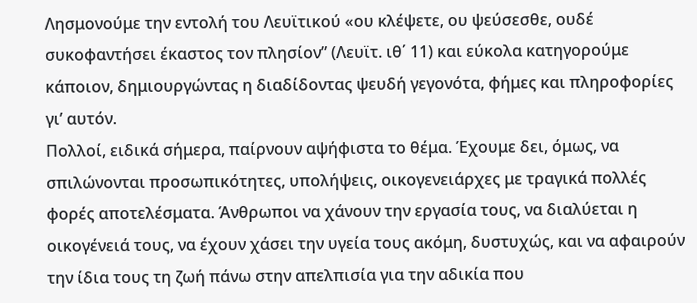Λησμονούμε την εντολή του Λευϊτικού «ου κλέψετε, ου ψεύσεσθε, ουδέ συκοφαντήσει έκαστος τον πλησίον” (Λευϊτ. ιθ΄ 11) και εύκολα κατηγορούμε κάποιον, δημιουργώντας η διαδίδοντας ψευδή γεγονότα, φήμες και πληροφορίες γι’ αυτόν.
Πολλοί, ειδικά σήμερα, παίρνουν αψήφιστα το θέμα. Έχουμε δει, όμως, να σπιλώνονται προσωπικότητες, υπολήψεις, οικογενειάρχες με τραγικά πολλές φορές αποτελέσματα. Άνθρωποι να χάνουν την εργασία τους, να διαλύεται η οικογένειά τους, να έχουν χάσει την υγεία τους ακόμη, δυστυχώς, και να αφαιρούν την ίδια τους τη ζωή πάνω στην απελπισία για την αδικία που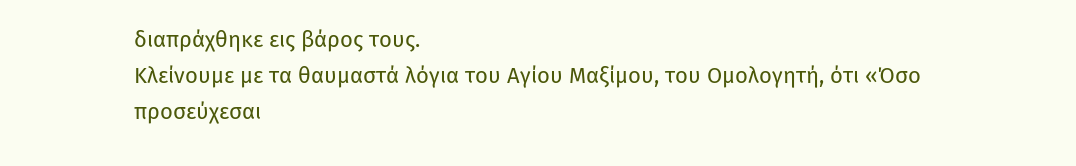διαπράχθηκε εις βάρος τους.
Κλείνουμε με τα θαυμαστά λόγια του Αγίου Μαξίμου, του Ομολογητή, ότι «Όσο προσεύχεσαι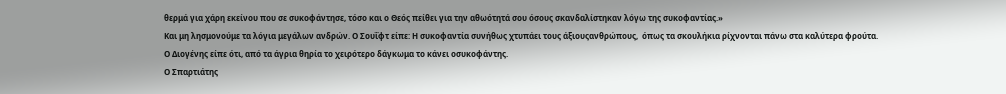θερμά για χάρη εκείνου που σε συκοφάντησε, τόσο και ο Θεός πείθει για την αθωότητά σου όσους σκανδαλίστηκαν λόγω της συκοφαντίας.»
Και μη λησμονούμε τα λόγια μεγάλων ανδρών. Ο Σουΐφτ είπε: Η συκοφαντία συνήθως χτυπάει τους άξιουςανθρώπους,  όπως τα σκουλήκια ρίχνονται πάνω στα καλύτερα φρούτα.
Ο Διογένης είπε ότι, από τα άγρια θηρία το χειρότερο δάγκωμα το κάνει οσυκοφάντης.
Ο Σπαρτιάτης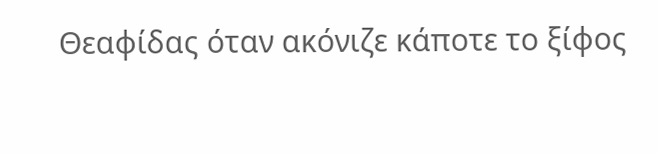Θεαφίδας όταν ακόνιζε κάποτε το ξίφος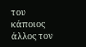του κάποιος άλλος τον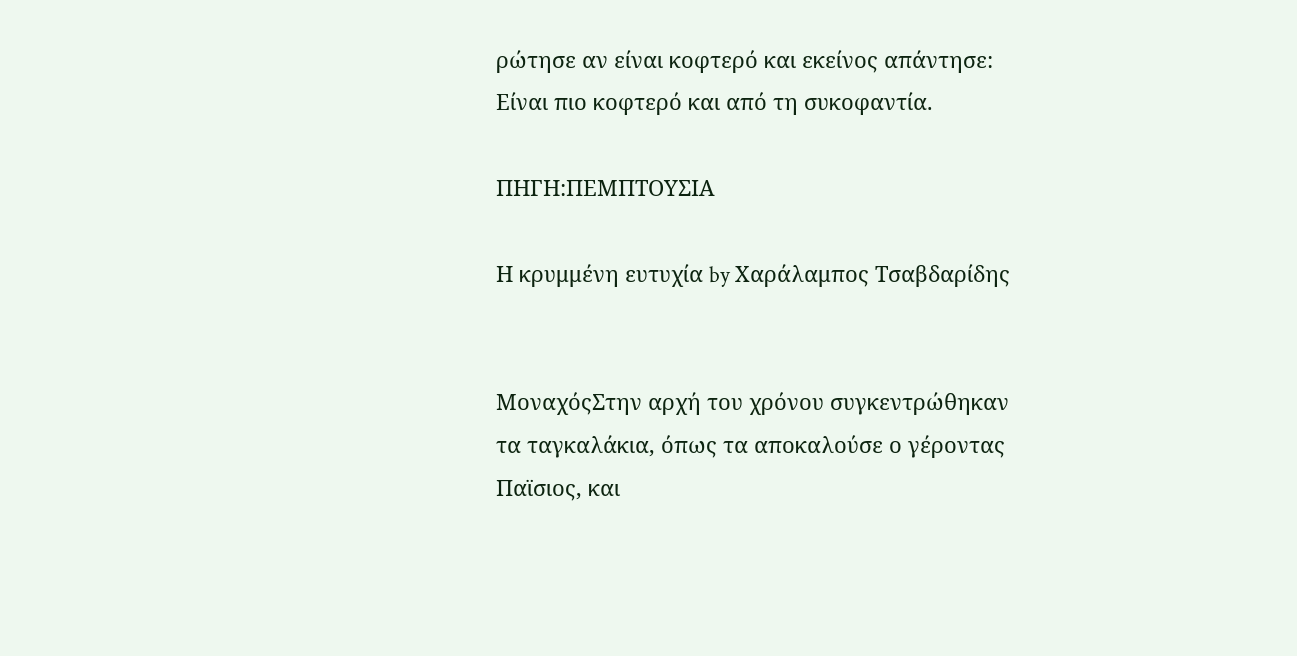ρώτησε αν είναι κοφτερό και εκείνος απάντησε:
Είναι πιο κοφτερό και από τη συκοφαντία.

ΠΗΓΗ:ΠΕΜΠΤΟΥΣΙΑ

Η κρυμμένη ευτυχία by Χαράλαμπος Τσαβδαρίδης


ΜοναχόςΣτην αρχή του χρόνου συγκεντρώθηκαν τα ταγκαλάκια, όπως τα αποκαλούσε ο γέροντας Παϊσιος, και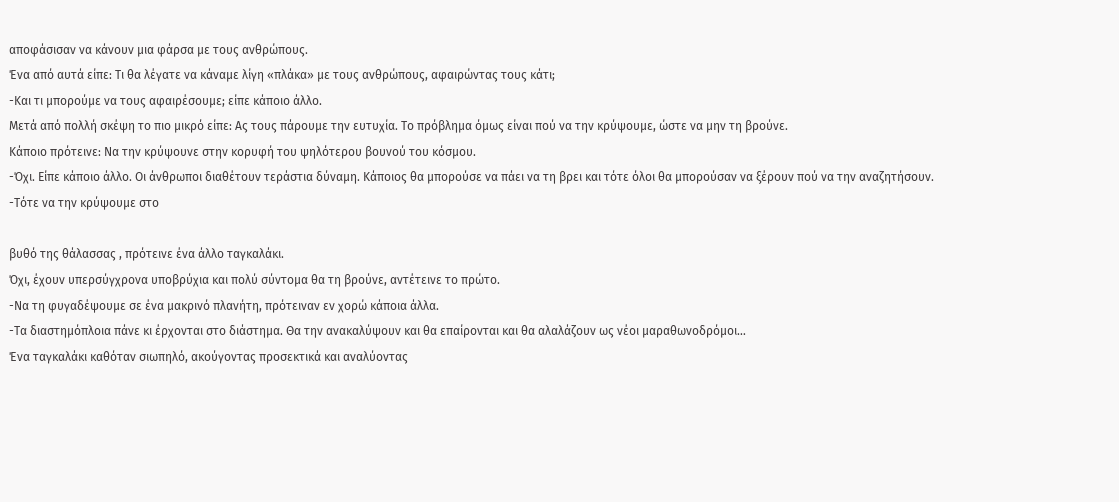αποφάσισαν να κάνουν μια φάρσα με τους ανθρώπους.
Ένα από αυτά είπε: Τι θα λέγατε να κάναμε λίγη «πλάκα» με τους ανθρώπους, αφαιρώντας τους κάτι;
-Και τι μπορούμε να τους αφαιρέσουμε; είπε κάποιο άλλο.
Μετά από πολλή σκέψη το πιο μικρό είπε: Ας τους πάρουμε την ευτυχία. Το πρόβλημα όμως είναι πού να την κρύψουμε, ώστε να μην τη βρούνε.
Κάποιο πρότεινε: Να την κρύψουνε στην κορυφή του ψηλότερου βουνού του κόσμου.
-Όχι. Είπε κάποιο άλλο. Οι άνθρωποι διαθέτουν τεράστια δύναμη. Κάποιος θα μπορούσε να πάει να τη βρει και τότε όλοι θα μπορούσαν να ξέρουν πού να την αναζητήσουν.
-Τότε να την κρύψουμε στο

βυθό της θάλασσας , πρότεινε ένα άλλο ταγκαλάκι.
Όχι, έχουν υπερσύγχρονα υποβρύχια και πολύ σύντομα θα τη βρούνε, αντέτεινε το πρώτο.
-Να τη φυγαδέψουμε σε ένα μακρινό πλανήτη, πρότειναν εν χορώ κάποια άλλα.
-Τα διαστημόπλοια πάνε κι έρχονται στο διάστημα. Θα την ανακαλύψουν και θα επαίρονται και θα αλαλάζουν ως νέοι μαραθωνοδρόμοι…
Ένα ταγκαλάκι καθόταν σιωπηλό, ακούγοντας προσεκτικά και αναλύοντας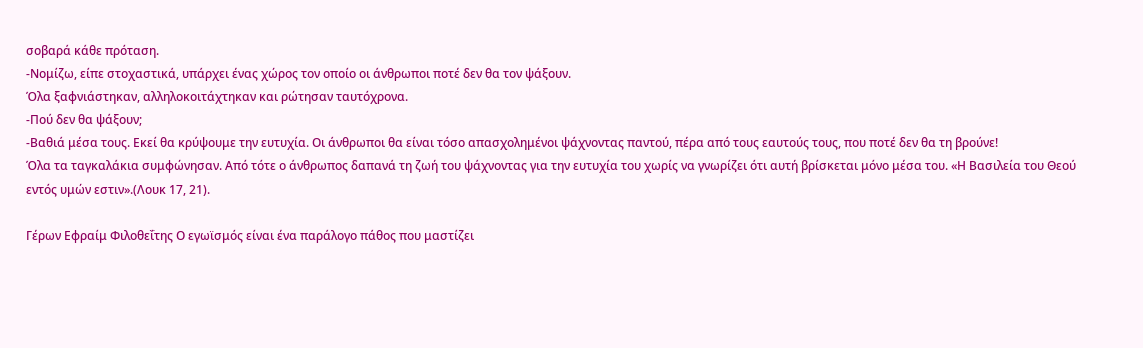σοβαρά κάθε πρόταση.
-Νομίζω, είπε στοχαστικά, υπάρχει ένας χώρος τον οποίο οι άνθρωποι ποτέ δεν θα τον ψάξουν.
Όλα ξαφνιάστηκαν, αλληλοκοιτάχτηκαν και ρώτησαν ταυτόχρονα.
-Πού δεν θα ψάξουν;
-Βαθιά μέσα τους. Εκεί θα κρύψουμε την ευτυχία. Οι άνθρωποι θα είναι τόσο απασχολημένοι ψάχνοντας παντού, πέρα από τους εαυτούς τους, που ποτέ δεν θα τη βρούνε!
Όλα τα ταγκαλάκια συμφώνησαν. Από τότε ο άνθρωπος δαπανά τη ζωή του ψάχνοντας για την ευτυχία του χωρίς να γνωρίζει ότι αυτή βρίσκεται μόνο μέσα του. «Η Βασιλεία του Θεού εντός υμών εστιν».(Λουκ 17, 21).

Γέρων Εφραίμ Φιλοθεΐτης Ο εγωϊσμός είναι ένα παράλογο πάθος που μαστίζει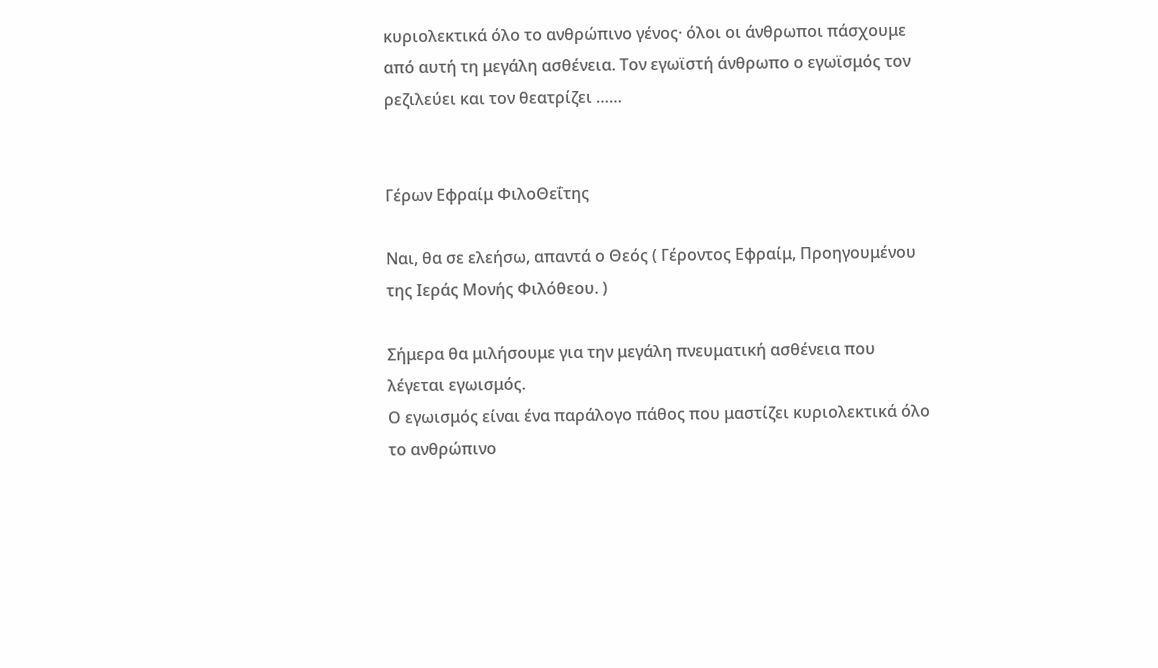κυριολεκτικά όλο το ανθρώπινο γένος· όλοι οι άνθρωποι πάσχουμε από αυτή τη μεγάλη ασθένεια. Τον εγωϊστή άνθρωπο ο εγωϊσμός τον ρεζιλεύει και τον θεατρίζει ……


Γέρων Εφραίμ ΦιλοΘεΐτης

Ναι, θα σε ελεήσω, απαντά ο Θεός ( Γέροντος Εφραίμ, Προηγουμένου της Ιεράς Μονής Φιλόθεου. )

Σήμερα θα μιλήσουμε για την μεγάλη πνευματική ασθένεια που λέγεται εγωισμός.
Ο εγωισμός είναι ένα παράλογο πάθος που μαστίζει κυριολεκτικά όλο το ανθρώπινο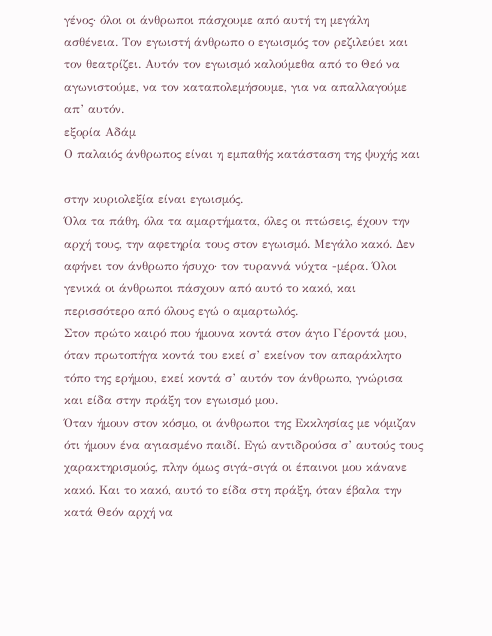γένος· όλοι οι άνθρωποι πάσχουμε από αυτή τη μεγάλη ασθένεια. Τον εγωιστή άνθρωπο ο εγωισμός τον ρεζιλεύει και τον θεατρίζει. Αυτόν τον εγωισμό καλούμεθα από το Θεό να αγωνιστούμε, να τον καταπολεμήσουμε, για να απαλλαγούμε απ’ αυτόν.
εξορία Αδάμ
Ο παλαιός άνθρωπος είναι η εμπαθής κατάσταση της ψυχής και

στην κυριολεξία είναι εγωισμός.
Όλα τα πάθη, όλα τα αμαρτήματα, όλες οι πτώσεις, έχουν την αρχή τους, την αφετηρία τους στον εγωισμό. Μεγάλο κακό. Δεν αφήνει τον άνθρωπο ήσυχο· τον τυραννά νύχτα -μέρα. Όλοι γενικά οι άνθρωποι πάσχουν από αυτό το κακό, και περισσότερο από όλους εγώ ο αμαρτωλός.
Στον πρώτο καιρό που ήμουνα κοντά στον άγιο Γέροντά μου, όταν πρωτοπήγα κοντά του εκεί σ’ εκείνον τον απαράκλητο τόπο της ερήμου, εκεί κοντά σ’ αυτόν τον άνθρωπο, γνώρισα και είδα στην πράξη τον εγωισμό μου.
Όταν ήμουν στον κόσμο, οι άνθρωποι της Εκκλησίας με νόμιζαν ότι ήμουν ένα αγιασμένο παιδί. Εγώ αντιδρούσα σ’ αυτούς τους χαρακτηρισμούς, πλην όμως σιγά-σιγά οι έπαινοι μου κάνανε κακό. Και το κακό, αυτό το είδα στη πράξη, όταν έβαλα την κατά Θεόν αρχή να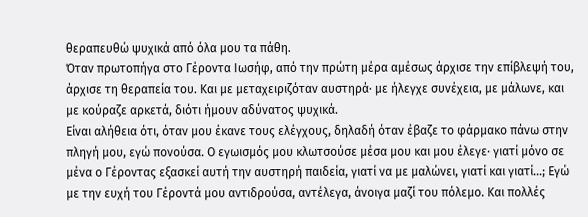θεραπευθώ ψυχικά από όλα μου τα πάθη.
Όταν πρωτοπήγα στο Γέροντα Ιωσήφ, από την πρώτη μέρα αμέσως άρχισε την επίβλεψή του, άρχισε τη θεραπεία του. Και με μεταχειριζόταν αυστηρά· με ήλεγχε συνέχεια, με μάλωνε, και με κούραζε αρκετά, διότι ήμουν αδύνατος ψυχικά.
Είναι αλήθεια ότι, όταν μου έκανε τους ελέγχους, δηλαδή όταν έβαζε το φάρμακο πάνω στην πληγή μου, εγώ πονούσα. Ο εγωισμός μου κλωτσούσε μέσα μου και μου έλεγε· γιατί μόνο σε μένα ο Γέροντας εξασκεί αυτή την αυστηρή παιδεία, γιατί να με μαλώνει, γιατί και γιατί…; Εγώ με την ευχή του Γέροντά μου αντιδρούσα, αντέλεγα, άνοιγα μαζί του πόλεμο. Και πολλές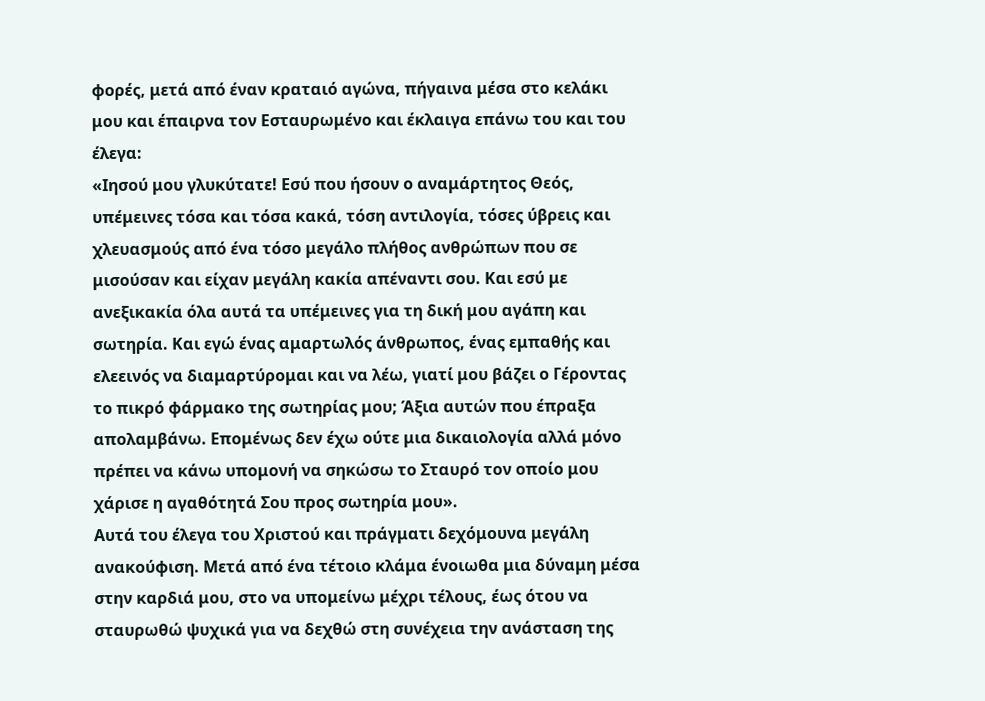φορές, μετά από έναν κραταιό αγώνα, πήγαινα μέσα στο κελάκι μου και έπαιρνα τον Εσταυρωμένο και έκλαιγα επάνω του και του έλεγα:
«Ιησού μου γλυκύτατε! Εσύ που ήσουν ο αναμάρτητος Θεός, υπέμεινες τόσα και τόσα κακά, τόση αντιλογία, τόσες ύβρεις και χλευασμούς από ένα τόσο μεγάλο πλήθος ανθρώπων που σε μισούσαν και είχαν μεγάλη κακία απέναντι σου. Και εσύ με ανεξικακία όλα αυτά τα υπέμεινες για τη δική μου αγάπη και σωτηρία. Και εγώ ένας αμαρτωλός άνθρωπος, ένας εμπαθής και ελεεινός να διαμαρτύρομαι και να λέω, γιατί μου βάζει ο Γέροντας το πικρό φάρμακο της σωτηρίας μου; Άξια αυτών που έπραξα απολαμβάνω. Επομένως δεν έχω ούτε μια δικαιολογία αλλά μόνο πρέπει να κάνω υπομονή να σηκώσω το Σταυρό τον οποίο μου χάρισε η αγαθότητά Σου προς σωτηρία μου».
Αυτά του έλεγα του Χριστού και πράγματι δεχόμουνα μεγάλη ανακούφιση. Μετά από ένα τέτοιο κλάμα ένοιωθα μια δύναμη μέσα στην καρδιά μου, στο να υπομείνω μέχρι τέλους, έως ότου να σταυρωθώ ψυχικά για να δεχθώ στη συνέχεια την ανάσταση της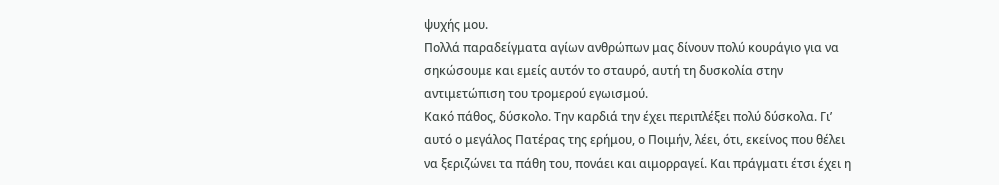ψυχής μου.
Πολλά παραδείγματα αγίων ανθρώπων μας δίνουν πολύ κουράγιο για να σηκώσουμε και εμείς αυτόν το σταυρό, αυτή τη δυσκολία στην αντιμετώπιση του τρομερού εγωισμού.
Κακό πάθος, δύσκολο. Την καρδιά την έχει περιπλέξει πολύ δύσκολα. Γι’ αυτό ο μεγάλος Πατέρας της ερήμου, ο Ποιμήν, λέει, ότι, εκείνος που θέλει να ξεριζώνει τα πάθη του, πονάει και αιμορραγεί. Και πράγματι έτσι έχει η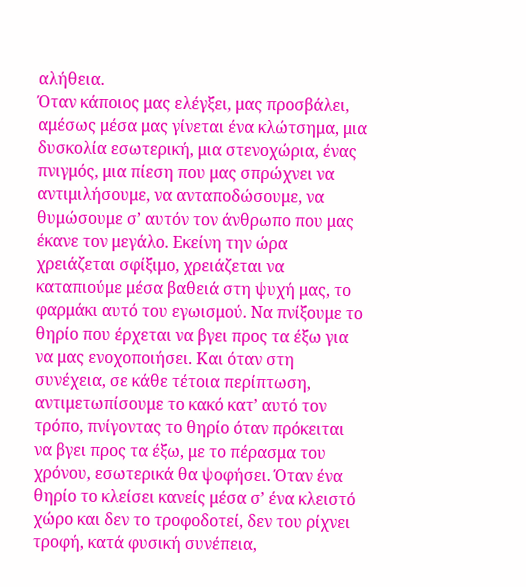αλήθεια.
Όταν κάποιος μας ελέγξει, μας προσβάλει, αμέσως μέσα μας γίνεται ένα κλώτσημα, μια δυσκολία εσωτερική, μια στενοχώρια, ένας πνιγμός, μια πίεση που μας σπρώχνει να αντιμιλήσουμε, να ανταποδώσουμε, να θυμώσουμε σ’ αυτόν τον άνθρωπο που μας έκανε τον μεγάλο. Εκείνη την ώρα χρειάζεται σφίξιμο, χρειάζεται να καταπιούμε μέσα βαθειά στη ψυχή μας, το φαρμάκι αυτό του εγωισμού. Να πνίξουμε το θηρίο που έρχεται να βγει προς τα έξω για να μας ενοχοποιήσει. Και όταν στη συνέχεια, σε κάθε τέτοια περίπτωση, αντιμετωπίσουμε το κακό κατ’ αυτό τον τρόπο, πνίγοντας το θηρίο όταν πρόκειται να βγει προς τα έξω, με το πέρασμα του χρόνου, εσωτερικά θα ψοφήσει. Όταν ένα θηρίο το κλείσει κανείς μέσα σ’ ένα κλειστό χώρο και δεν το τροφοδοτεί, δεν του ρίχνει τροφή, κατά φυσική συνέπεια,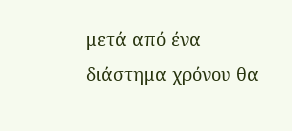μετά από ένα διάστημα χρόνου θα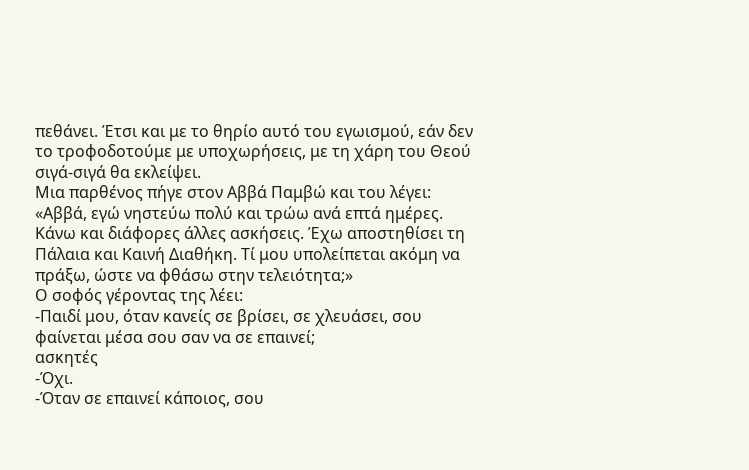πεθάνει. Έτσι και με το θηρίο αυτό του εγωισμού, εάν δεν το τροφοδοτούμε με υποχωρήσεις, με τη χάρη του Θεού σιγά-σιγά θα εκλείψει.
Μια παρθένος πήγε στον Αββά Παμβώ και του λέγει: «Αββά, εγώ νηστεύω πολύ και τρώω ανά επτά ημέρες. Κάνω και διάφορες άλλες ασκήσεις. Έχω αποστηθίσει τη Πάλαια και Καινή Διαθήκη. Τί μου υπολείπεται ακόμη να πράξω, ώστε να φθάσω στην τελειότητα;»
Ο σοφός γέροντας της λέει:
-Παιδί μου, όταν κανείς σε βρίσει, σε χλευάσει, σου φαίνεται μέσα σου σαν να σε επαινεί;
ασκητές
-Όχι.
-Όταν σε επαινεί κάποιος, σου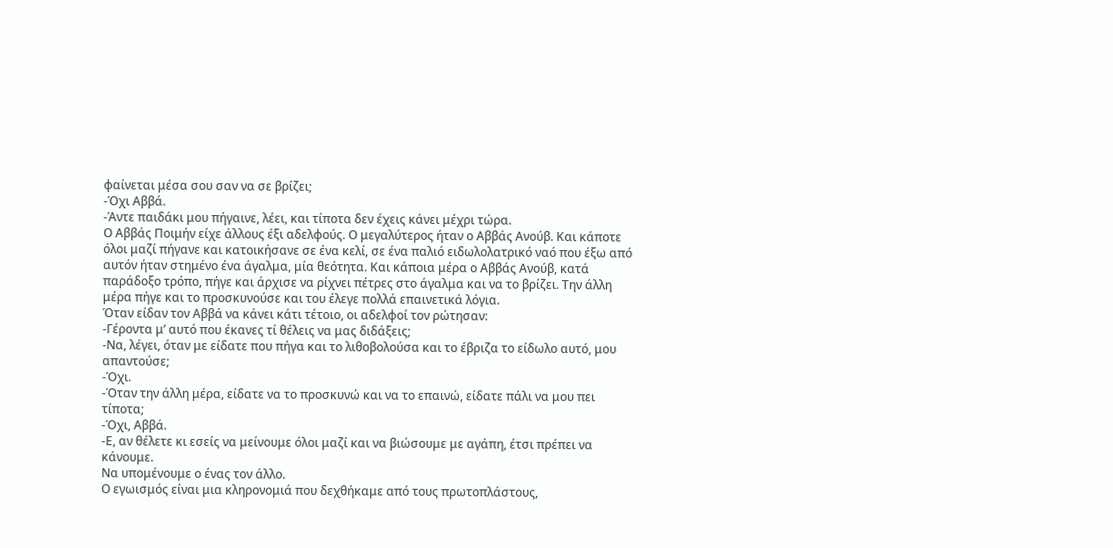φαίνεται μέσα σου σαν να σε βρίζει;
-Όχι Αββά.
-Άντε παιδάκι μου πήγαινε, λέει, και τίποτα δεν έχεις κάνει μέχρι τώρα.
Ο Αββάς Ποιμήν είχε άλλους έξι αδελφούς. Ο μεγαλύτερος ήταν ο Αββάς Ανούβ. Και κάποτε όλοι μαζί πήγανε και κατοικήσανε σε ένα κελί, σε ένα παλιό ειδωλολατρικό ναό που έξω από αυτόν ήταν στημένο ένα άγαλμα, μία θεότητα. Και κάποια μέρα ο Αββάς Ανούβ, κατά παράδοξο τρόπο, πήγε και άρχισε να ρίχνει πέτρες στο άγαλμα και να το βρίζει. Την άλλη μέρα πήγε και το προσκυνούσε και του έλεγε πολλά επαινετικά λόγια.
Όταν είδαν τον Αββά να κάνει κάτι τέτοιο, οι αδελφοί τον ρώτησαν:
-Γέροντα μ’ αυτό που έκανες τί θέλεις να μας διδάξεις;
-Να, λέγει, όταν με είδατε που πήγα και το λιθοβολούσα και το έβριζα το είδωλο αυτό, μου απαντούσε;
-Όχι.
-Όταν την άλλη μέρα, είδατε να το προσκυνώ και να το επαινώ, είδατε πάλι να μου πει τίποτα;
-Όχι, Αββά.
-Ε, αν θέλετε κι εσείς να μείνουμε όλοι μαζί και να βιώσουμε με αγάπη, έτσι πρέπει να κάνουμε.
Να υπομένουμε ο ένας τον άλλο.
Ο εγωισμός είναι μια κληρονομιά που δεχθήκαμε από τους πρωτοπλάστους,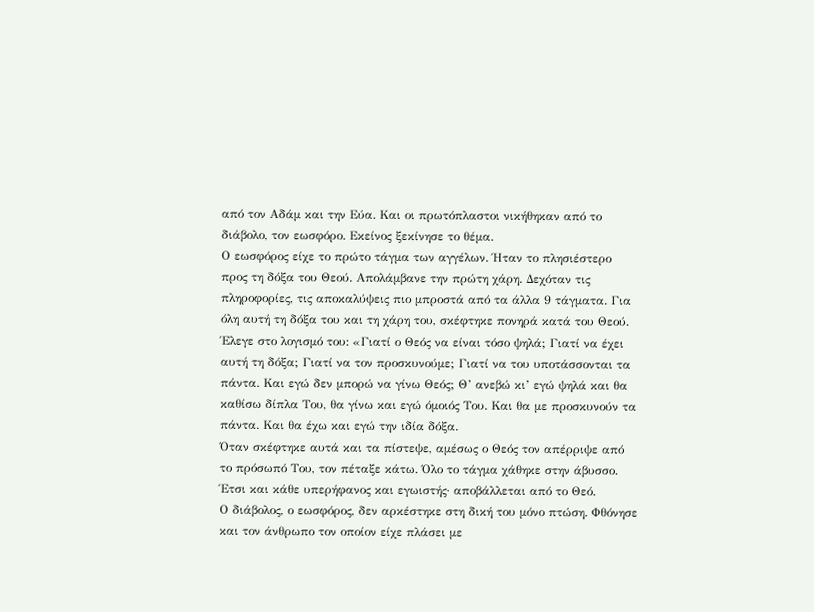από τον Αδάμ και την Εύα. Και οι πρωτόπλαστοι νικήθηκαν από το διάβολο, τον εωσφόρο. Εκείνος ξεκίνησε το θέμα.
Ο εωσφόρος είχε το πρώτο τάγμα των αγγέλων. Ήταν το πλησιέστερο προς τη δόξα του Θεού. Απολάμβανε την πρώτη χάρη. Δεχόταν τις πληροφορίες, τις αποκαλύψεις πιο μπροστά από τα άλλα 9 τάγματα. Για όλη αυτή τη δόξα του και τη χάρη του, σκέφτηκε πονηρά κατά του Θεού. Έλεγε στο λογισμό του: «Γιατί ο Θεός να είναι τόσο ψηλά; Γιατί να έχει αυτή τη δόξα; Γιατί να τον προσκυνούμε; Γιατί να του υποτάσσονται τα πάντα. Και εγώ δεν μπορώ να γίνω Θεός; Θ’ ανεβώ κι’ εγώ ψηλά και θα καθίσω δίπλα Του, θα γίνω και εγώ όμοιός Του. Και θα με προσκυνούν τα πάντα. Και θα έχω και εγώ την ιδία δόξα.
Όταν σκέφτηκε αυτά και τα πίστεψε, αμέσως ο Θεός τον απέρριψε από το πρόσωπό Του, τον πέταξε κάτω. Όλο το τάγμα χάθηκε στην άβυσσο. Έτσι και κάθε υπερήφανος και εγωιστής· αποβάλλεται από το Θεό.
Ο διάβολος, ο εωσφόρος, δεν αρκέστηκε στη δική του μόνο πτώση. Φθόνησε και τον άνθρωπο τον οποίον είχε πλάσει με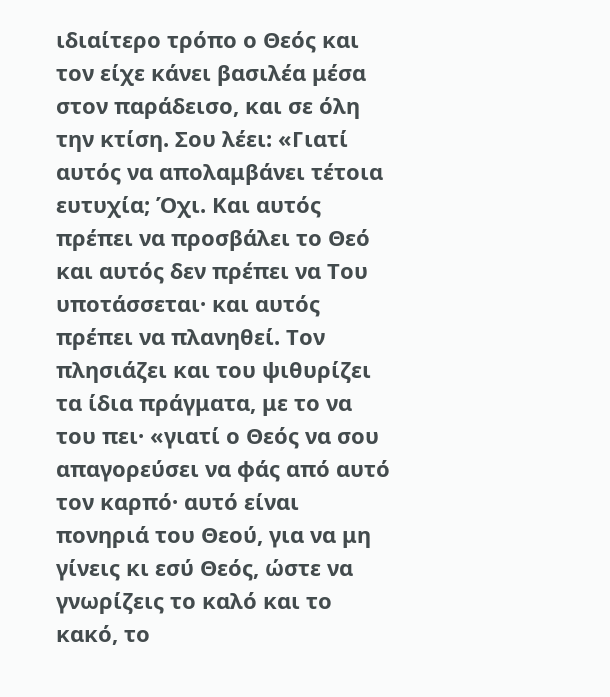ιδιαίτερο τρόπο ο Θεός και τον είχε κάνει βασιλέα μέσα στον παράδεισο, και σε όλη την κτίση. Σου λέει: «Γιατί αυτός να απολαμβάνει τέτοια ευτυχία; Όχι. Και αυτός πρέπει να προσβάλει το Θεό και αυτός δεν πρέπει να Του υποτάσσεται· και αυτός πρέπει να πλανηθεί. Τον πλησιάζει και του ψιθυρίζει τα ίδια πράγματα, με το να του πει· «γιατί ο Θεός να σου απαγορεύσει να φάς από αυτό τον καρπό· αυτό είναι πονηριά του Θεού, για να μη γίνεις κι εσύ Θεός, ώστε να γνωρίζεις το καλό και το κακό, το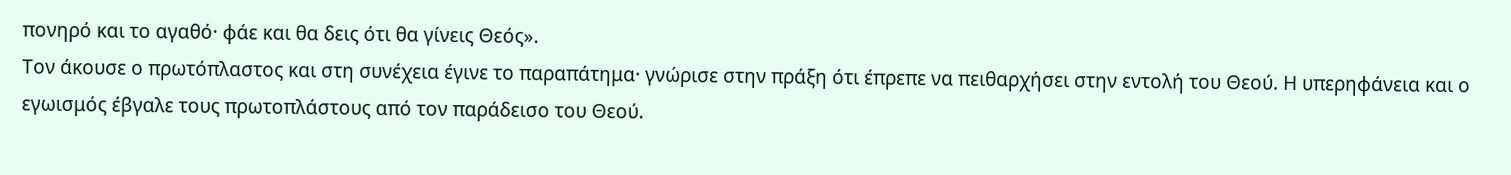πονηρό και το αγαθό· φάε και θα δεις ότι θα γίνεις Θεός».
Τον άκουσε ο πρωτόπλαστος και στη συνέχεια έγινε το παραπάτημα· γνώρισε στην πράξη ότι έπρεπε να πειθαρχήσει στην εντολή του Θεού. Η υπερηφάνεια και ο εγωισμός έβγαλε τους πρωτοπλάστους από τον παράδεισο του Θεού.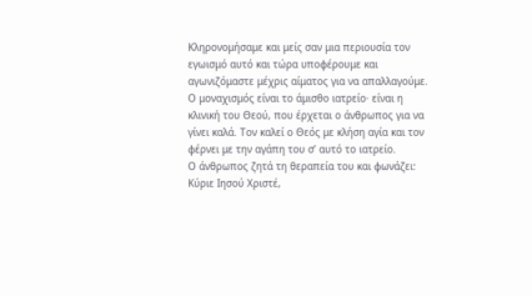Κληρονομήσαμε και μείς σαν μια περιουσία τον εγωισμό αυτό και τώρα υποφέρουμε και αγωνιζόμαστε μέχρις αίματος για να απαλλαγούμε.
Ο μοναχισμός είναι το άμισθο ιατρείο· είναι η κλινική του Θεού, που έρχεται ο άνθρωπος για να γίνει καλά. Τον καλεί ο Θεός με κλήση αγία και τον φέρνει με την αγάπη του σ’ αυτό το ιατρείο.
Ο άνθρωπος ζητά τη θεραπεία του και φωνάζει: Κύριε Ιησού Χριστέ,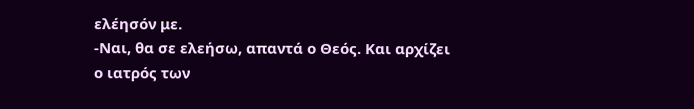ελέησόν με.
-Ναι, θα σε ελεήσω, απαντά ο Θεός. Και αρχίζει ο ιατρός των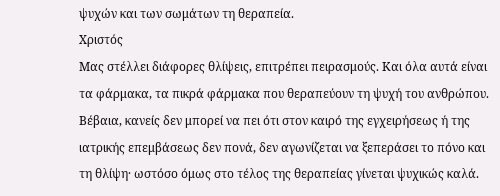ψυχών και των σωμάτων τη θεραπεία.
Χριστός
Μας στέλλει διάφορες θλίψεις, επιτρέπει πειρασμούς. Και όλα αυτά είναι τα φάρμακα, τα πικρά φάρμακα που θεραπεύουν τη ψυχή του ανθρώπου.
Βέβαια, κανείς δεν μπορεί να πει ότι στον καιρό της εγχειρήσεως ή της ιατρικής επεμβάσεως δεν πονά, δεν αγωνίζεται να ξεπεράσει το πόνο και τη θλίψη· ωστόσο όμως στο τέλος της θεραπείας γίνεται ψυχικώς καλά.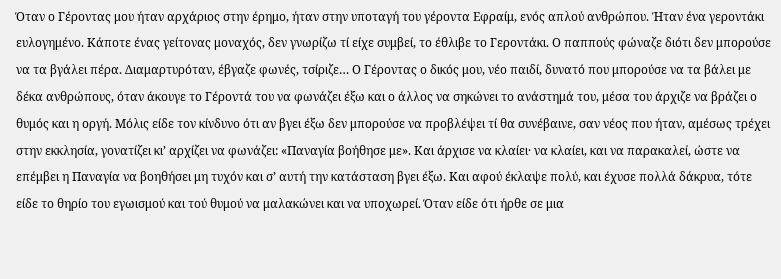Όταν ο Γέροντας μου ήταν αρχάριος στην έρημο, ήταν στην υποταγή του γέροντα Εφραίμ, ενός απλού ανθρώπου. Ήταν ένα γεροντάκι ευλογημένο. Κάποτε ένας γείτονας μοναχός, δεν γνωρίζω τί είχε συμβεί, το έθλιβε το Γεροντάκι. Ο παππούς φώναζε διότι δεν μπορούσε να τα βγάλει πέρα. Διαμαρτυρόταν, έβγαζε φωνές, τσίριζε… Ο Γέροντας ο δικός μου, νέο παιδί, δυνατό που μπορούσε να τα βάλει με δέκα ανθρώπους, όταν άκουγε το Γέροντά του να φωνάζει έξω και ο άλλος να σηκώνει το ανάστημά του, μέσα του άρχιζε να βράζει ο θυμός και η οργή. Μόλις είδε τον κίνδυνο ότι αν βγει έξω δεν μπορούσε να προβλέψει τί θα συνέβαινε, σαν νέος που ήταν, αμέσως τρέχει στην εκκλησία, γονατίζει κι’ αρχίζει να φωνάζει: «Παναγία βοήθησε με». Και άρχισε να κλαίει· να κλαίει, και να παρακαλεί, ώστε να επέμβει η Παναγία να βοηθήσει μη τυχόν και σ’ αυτή την κατάσταση βγει έξω. Και αφού έκλαψε πολύ, και έχυσε πολλά δάκρυα, τότε είδε το θηρίο του εγωισμού και τού θυμού να μαλακώνει και να υποχωρεί. Όταν είδε ότι ήρθε σε μια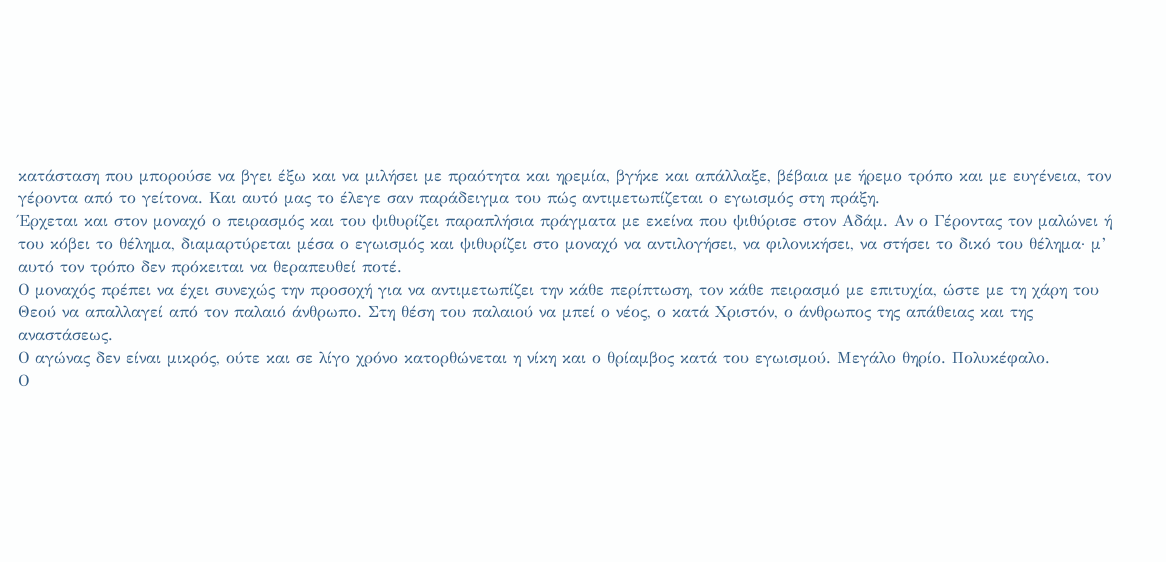κατάσταση που μπορούσε να βγει έξω και να μιλήσει με πραότητα και ηρεμία, βγήκε και απάλλαξε, βέβαια με ήρεμο τρόπο και με ευγένεια, τον γέροντα από το γείτονα. Και αυτό μας το έλεγε σαν παράδειγμα του πώς αντιμετωπίζεται ο εγωισμός στη πράξη.
Έρχεται και στον μοναχό ο πειρασμός και του ψιθυρίζει παραπλήσια πράγματα με εκείνα που ψιθύρισε στον Αδάμ. Αν ο Γέροντας τον μαλώνει ή του κόβει το θέλημα, διαμαρτύρεται μέσα ο εγωισμός και ψιθυρίζει στο μοναχό να αντιλογήσει, να φιλονικήσει, να στήσει το δικό του θέλημα· μ’ αυτό τον τρόπο δεν πρόκειται να θεραπευθεί ποτέ.
Ο μοναχός πρέπει να έχει συνεχώς την προσοχή για να αντιμετωπίζει την κάθε περίπτωση, τον κάθε πειρασμό με επιτυχία, ώστε με τη χάρη του Θεού να απαλλαγεί από τον παλαιό άνθρωπο. Στη θέση του παλαιού να μπεί ο νέος, ο κατά Χριστόν, ο άνθρωπος της απάθειας και της αναστάσεως.
Ο αγώνας δεν είναι μικρός, ούτε και σε λίγο χρόνο κατορθώνεται η νίκη και ο θρίαμβος κατά του εγωισμού. Μεγάλο θηρίο. Πολυκέφαλο.
Ο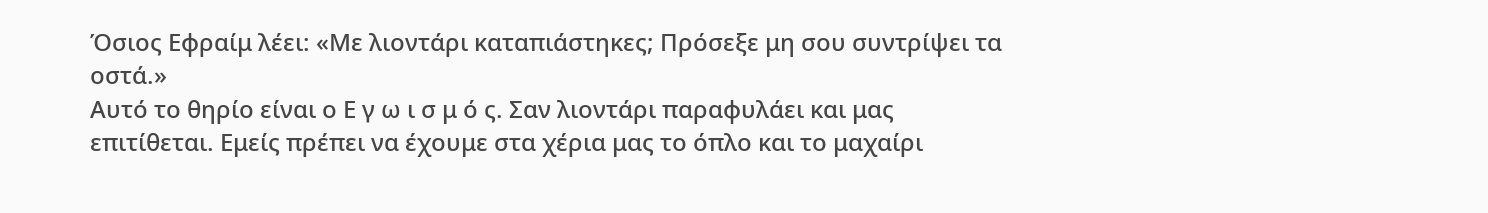Όσιος Εφραίμ λέει: «Με λιοντάρι καταπιάστηκες; Πρόσεξε μη σου συντρίψει τα οστά.»
Αυτό το θηρίο είναι ο Ε γ ω ι σ μ ό ς. Σαν λιοντάρι παραφυλάει και μας επιτίθεται. Εμείς πρέπει να έχουμε στα χέρια μας το όπλο και το μαχαίρι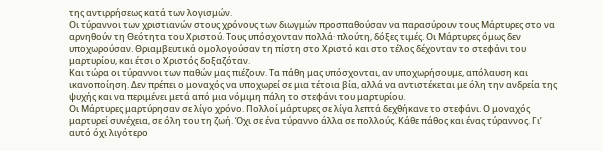της αντιρρήσεως κατά των λογισμών.
Οι τύραννοι των χριστιανών στους χρόνους των διωγμών προσπαθούσαν να παρασύρουν τους Μάρτυρες στο να αρνηθούν τη Θεότητα του Χριστού. Τους υπόσχονταν πολλά· πλούτη, δόξες τιμές. Οι Μάρτυρες όμως δεν υποχωρούσαν. Θριαμβευτικά ομολογούσαν τη πίστη στο Χριστό και στο τέλος δέχονταν το στεφάνι του μαρτυρίου, και έτσι ο Χριστός δοξαζόταν.
Και τώρα οι τύραννοι των παθών μας πιέζουν. Τα πάθη μας υπόσχονται, αν υποχωρήσουμε, απόλαυση και ικανοποίηση. Δεν πρέπει ο μοναχός να υποχωρεί σε μια τέτοια βία, αλλά να αντιστέκεται με όλη την ανδρεία της ψυχής και να περιμένει μετά από μια νόμιμη πάλη το στεφάνι του μαρτυρίου.
Οι Μάρτυρες μαρτύρησαν σε λίγο χρόνο. Πολλοί μάρτυρες σε λίγα λεπτά δεχθήκανε το στεφάνι. Ο μοναχός μαρτυρεί συνέχεια, σε όλη του τη ζωή. Όχι σε ένα τύραννο άλλα σε πολλούς. Κάθε πάθος και ένας τύραννος. Γι’ αυτό όχι λιγότερο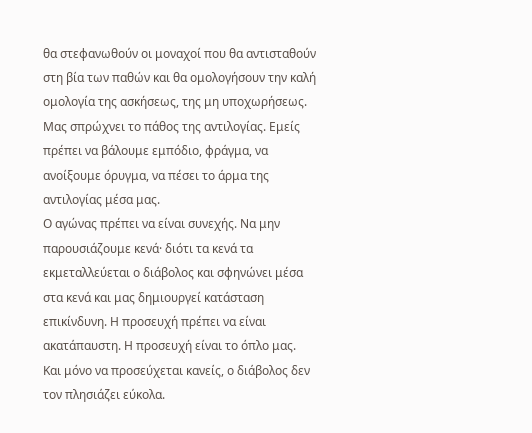θα στεφανωθούν οι μοναχοί που θα αντισταθούν στη βία των παθών και θα ομολογήσουν την καλή ομολογία της ασκήσεως, της μη υποχωρήσεως.
Μας σπρώχνει το πάθος της αντιλογίας. Εμείς πρέπει να βάλουμε εμπόδιο, φράγμα, να ανοίξουμε όρυγμα, να πέσει το άρμα της αντιλογίας μέσα μας.
Ο αγώνας πρέπει να είναι συνεχής. Να μην παρουσιάζουμε κενά· διότι τα κενά τα εκμεταλλεύεται ο διάβολος και σφηνώνει μέσα στα κενά και μας δημιουργεί κατάσταση επικίνδυνη. Η προσευχή πρέπει να είναι ακατάπαυστη. Η προσευχή είναι το όπλο μας. Και μόνο να προσεύχεται κανείς, ο διάβολος δεν τον πλησιάζει εύκολα.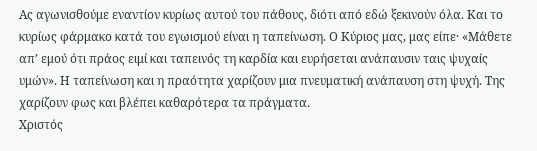Ας αγωνισθούμε εναντίον κυρίως αυτού του πάθους, διότι από εδώ ξεκινούν όλα. Και το κυρίως φάρμακο κατά του εγωισμού είναι η ταπείνωση. Ο Κύριος μας, μας είπε· «Μάθετε απ’ εμού ότι πράος ειμί και ταπεινός τη καρδία και ευρήσεται ανάπαυσιν ταις ψυχαίς υμών». Η ταπείνωση και η πραότητα χαρίζουν μια πνευματική ανάπαυση στη ψυχή. Της χαρίζουν φως και βλέπει καθαρότερα τα πράγματα.
Χριστός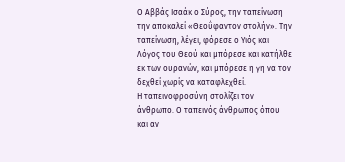Ο Αββάς Ισαάκ ο Σύρος, την ταπείνωση την αποκαλεί «Θεοΰφαντον στολήν». Την ταπείνωση, λέγει, φόρεσε ο Υιός και Λόγος του Θεού και μπόρεσε και κατήλθε εκ των ουρανών, και μπόρεσε η γη να τον δεχθεί χωρίς να καταφλεχθεί.
Η ταπεινοφροσύνη στολίζει τον άνθρωπο. Ο ταπεινός άνθρωπος όπου και αν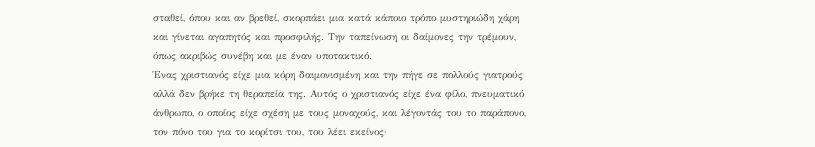σταθεί, όπου και αν βρεθεί, σκορπάει μια κατά κάποιο τρόπο μυστηριώδη χάρη και γίνεται αγαπητός και προσφιλής. Την ταπείνωση οι δαίμονες την τρέμουν, όπως ακριβώς συνέβη και με έναν υποτακτικό.
Ένας χριστιανός είχε μια κόρη δαιμονισμένη και την πήγε σε πολλούς γιατρούς αλλά δεν βρήκε τη θεραπεία της. Αυτός ο χριστιανός είχε ένα φίλο, πνευματικό άνθρωπο, ο οποίος είχε σχέση με τους μοναχούς, και λέγοντάς του το παράπονο, τον πόνο του για το κορίτσι του, του λέει εκείνος·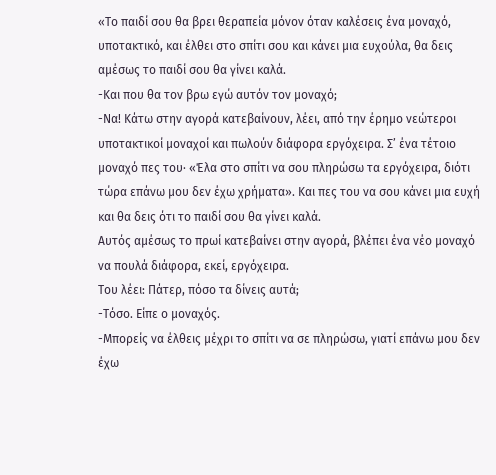«Το παιδί σου θα βρει θεραπεία μόνον όταν καλέσεις ένα μοναχό, υποτακτικό, και έλθει στο σπίτι σου και κάνει μια ευχούλα, θα δεις αμέσως το παιδί σου θα γίνει καλά.
-Και που θα τον βρω εγώ αυτόν τον μοναχό;
-Να! Κάτω στην αγορά κατεβαίνουν, λέει, από την έρημο νεώτεροι υποτακτικοί μοναχοί και πωλούν διάφορα εργόχειρα. Σ’ ένα τέτοιο μοναχό πες του· «Έλα στο σπίτι να σου πληρώσω τα εργόχειρα, διότι τώρα επάνω μου δεν έχω χρήματα». Και πες του να σου κάνει μια ευχή και θα δεις ότι το παιδί σου θα γίνει καλά.
Αυτός αμέσως το πρωί κατεβαίνει στην αγορά, βλέπει ένα νέο μοναχό να πουλά διάφορα, εκεί, εργόχειρα.
Του λέει: Πάτερ, πόσο τα δίνεις αυτά;
-Τόσο. Είπε ο μοναχός.
-Μπορείς να έλθεις μέχρι το σπίτι να σε πληρώσω, γιατί επάνω μου δεν έχω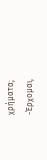χρήματα;
-Έρχομαι,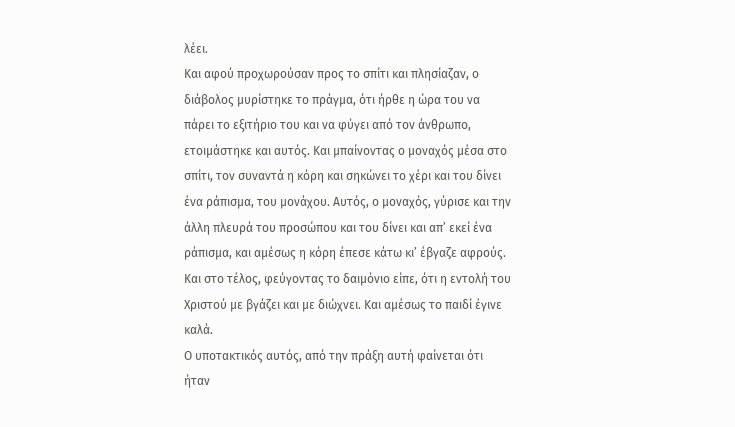λέει.
Και αφού προχωρούσαν προς το σπίτι και πλησίαζαν, ο διάβολος μυρίστηκε το πράγμα, ότι ήρθε η ώρα του να πάρει το εξιτήριο του και να φύγει από τον άνθρωπο, ετοιμάστηκε και αυτός. Και μπαίνοντας ο μοναχός μέσα στο σπίτι, τον συναντά η κόρη και σηκώνει το χέρι και του δίνει ένα ράπισμα, του μονάχου. Αυτός, ο μοναχός, γύρισε και την άλλη πλευρά του προσώπου και του δίνει και απ’ εκεί ένα ράπισμα, και αμέσως η κόρη έπεσε κάτω κι’ έβγαζε αφρούς. Και στο τέλος, φεύγοντας το δαιμόνιο είπε, ότι η εντολή του Χριστού με βγάζει και με διώχνει. Και αμέσως το παιδί έγινε καλά.
Ο υποτακτικός αυτός, από την πράξη αυτή φαίνεται ότι ήταν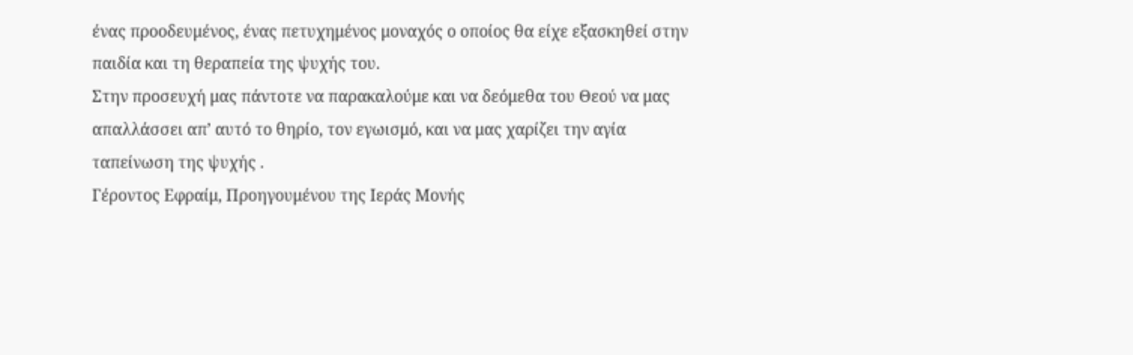ένας προοδευμένος, ένας πετυχημένος μοναχός ο οποίος θα είχε εξασκηθεί στην παιδία και τη θεραπεία της ψυχής του.
Στην προσευχή μας πάντοτε να παρακαλούμε και να δεόμεθα του Θεού να μας απαλλάσσει απ’ αυτό το θηρίο, τον εγωισμό, και να μας χαρίζει την αγία ταπείνωση της ψυχής .
Γέροντος Εφραίμ, Προηγουμένου της Ιεράς Μονής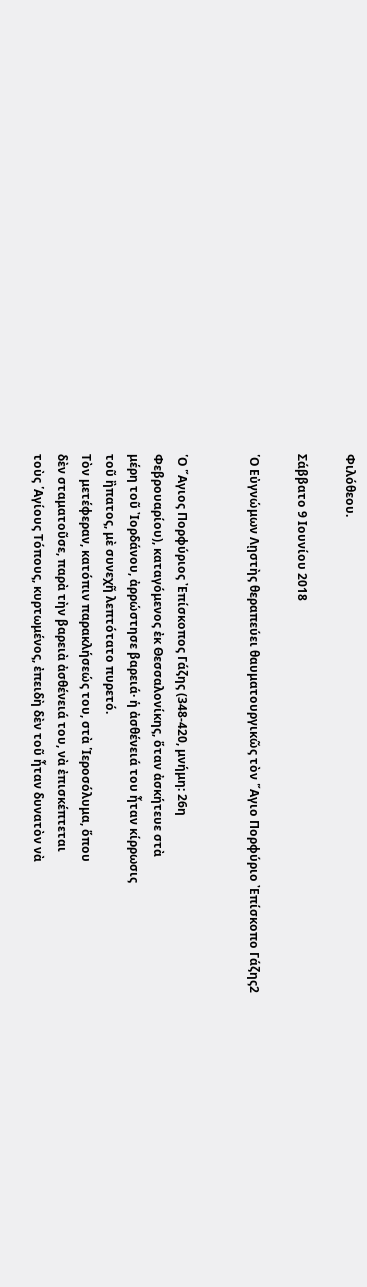Φιλόθεου.

Σάββατο 9 Ιουνίου 2018

῾Ο Εὐγνώμων Λῃστὴς θεραπεύει θαυματουργικῶς τὸν ῞Αγιο Πορφύριο ᾿Επίσκοπο Γάζης2


῾Ο ῞Αγιος Πορφύριος ᾿Επίσκοπος Γάζης (348-420, μνήμη: 26η
Φεβρουαρίου), καταγόμενος ἐκ Θεσσαλονίκης, ὅταν ἀσκήτευε στὰ
μέρη τοῦ ᾿Ιορδάνου, ἀρρώστησε βαρειά· ἡ ἀσθένειά του ἦταν κίρρωσις
τοῦ ἢπατος, μὲ συνεχῆ λεπτότατο πυρετό.
Τὸν μετέφεραν, κατόπιν παρακλήσεώς του, στὰ ῾Ιεροσόλυμα, ὅπου
δὲν σταματοῦσε, παρὰ τὴν βαρειὰ ἀσθένειά του, νὰ ἐπισκέπτεται
τοὺς ῾Αγίους Τόπους, κυρτωμένος, ἐπειδὴ δὲν τοῦ ἦταν δυνατὸν νὰ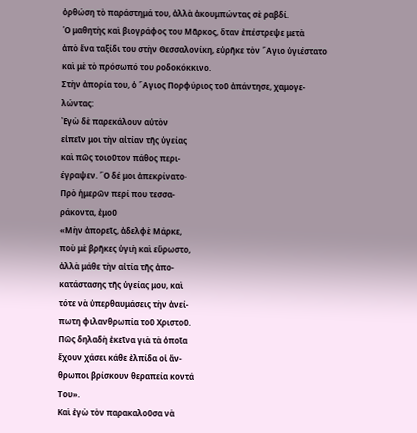ὀρθώση τὸ παράστημά του, ἀλλὰ ἀκουμπώντας σὲ ραβδί.
῾Ο μαθητὴς καὶ βιογράφος του Μᾶρκος, ὅταν ἐπέστρεψε μετὰ
ἀπὸ ἕνα ταξίδι του στὴν Θεσσαλονίκη, εὑρῆκε τὸν ῞Αγιο ὑγιέστατο
καὶ μὲ τὸ πρόσωπό του ροδοκόκκινο.
Στὴν ἀπορία του, ὁ ῞Αγιος Πορφύριος τοῦ ἀπάντησε, χαμογε-
λώντας:
᾿Εγὼ δὲ παρεκάλουν αὐτὸν
εἰπεῖν μοι τὴν αἰτίαν τῆς ὑγείας
καὶ πῶς τοιοῦτον πάθος περι-
έγραψεν. ῝Ο δέ μοι ἀπεκρίνατο·
Πρὸ ἡμερῶν περί που τεσσα-
ράκοντα, ἐμοῦ
«Μὴν ἀπορεῖς, ἀδελφὲ Μάρκε,
ποὺ μὲ βρῆκες ὑγιὴ καὶ εὔρωστο,
ἀλλὰ μάθε τὴν αἰτία τῆς ἀπο-
κατάστασης τῆς ὑγείας μου, καὶ
τότε νὰ ὑπερθαυμάσεις τὴν ἀνεί-
πωτη φιλανθρωπία τοῦ Χριστοῦ.
Πῶς δηλαδὴ ἐκεῖνα γιὰ τὰ ὁποῖα
ἔχουν χάσει κάθε ἐλπίδα οἱ ἄν-
θρωποι βρίσκουν θεραπεία κοντά
Του».
Καὶ ἐγὼ τὸν παρακαλοῦσα νὰ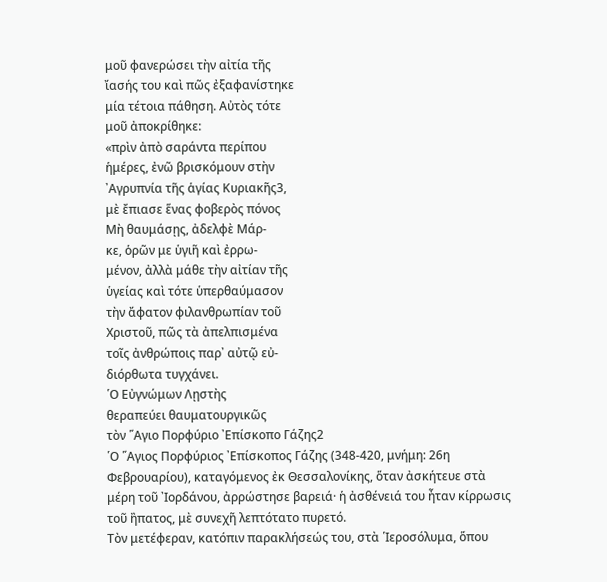μοῦ φανερώσει τὴν αἰτία τῆς
ἴασής του καὶ πῶς ἐξαφανίστηκε
μία τέτοια πάθηση. Αὐτὸς τότε
μοῦ ἀποκρίθηκε:
«πρὶν ἀπὸ σαράντα περίπου
ἡμέρες, ἐνῶ βρισκόμουν στὴν
᾿Αγρυπνία τῆς ἁγίας Κυριακῆς3,
μὲ ἔπιασε ἕνας φοβερὸς πόνος
Μὴ θαυμάσῃς, ἀδελφὲ Μάρ-
κε, ὁρῶν με ὑγιῆ καὶ ἐρρω-
μένον, ἀλλὰ μάθε τὴν αἰτίαν τῆς
ὑγείας καὶ τότε ὑπερθαύμασον
τὴν ἄφατον φιλανθρωπίαν τοῦ
Χριστοῦ, πῶς τὰ ἀπελπισμένα
τοῖς ἀνθρώποις παρ᾿ αὐτῷ εὐ-
διόρθωτα τυγχάνει.
῾Ο Εὐγνώμων Λῃστὴς
θεραπεύει θαυματουργικῶς
τὸν ῞Αγιο Πορφύριο ᾿Επίσκοπο Γάζης2
῾Ο ῞Αγιος Πορφύριος ᾿Επίσκοπος Γάζης (348-420, μνήμη: 26η
Φεβρουαρίου), καταγόμενος ἐκ Θεσσαλονίκης, ὅταν ἀσκήτευε στὰ
μέρη τοῦ ᾿Ιορδάνου, ἀρρώστησε βαρειά· ἡ ἀσθένειά του ἦταν κίρρωσις
τοῦ ἢπατος, μὲ συνεχῆ λεπτότατο πυρετό.
Τὸν μετέφεραν, κατόπιν παρακλήσεώς του, στὰ ῾Ιεροσόλυμα, ὅπου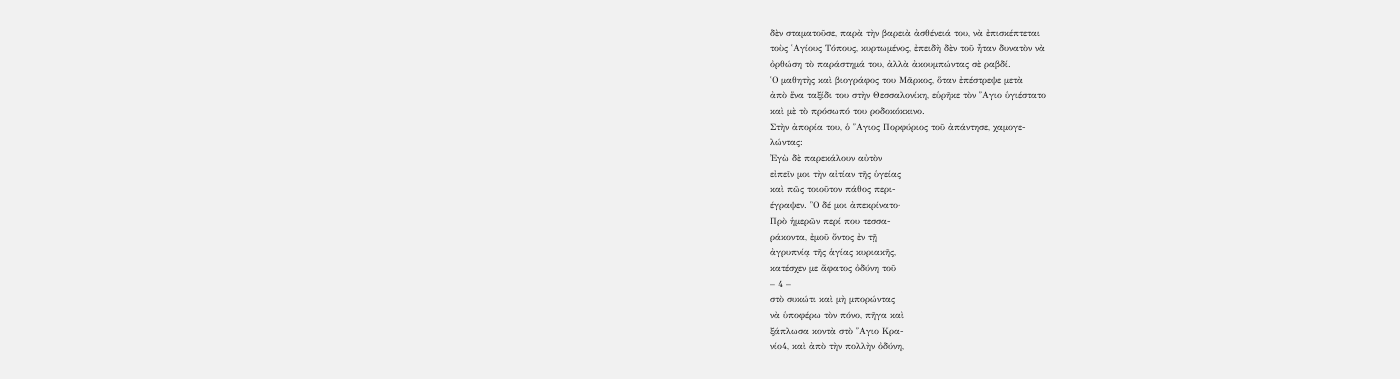δὲν σταματοῦσε, παρὰ τὴν βαρειὰ ἀσθένειά του, νὰ ἐπισκέπτεται
τοὺς ῾Αγίους Τόπους, κυρτωμένος, ἐπειδὴ δὲν τοῦ ἦταν δυνατὸν νὰ
ὀρθώση τὸ παράστημά του, ἀλλὰ ἀκουμπώντας σὲ ραβδί.
῾Ο μαθητὴς καὶ βιογράφος του Μᾶρκος, ὅταν ἐπέστρεψε μετὰ
ἀπὸ ἕνα ταξίδι του στὴν Θεσσαλονίκη, εὑρῆκε τὸν ῞Αγιο ὑγιέστατο
καὶ μὲ τὸ πρόσωπό του ροδοκόκκινο.
Στὴν ἀπορία του, ὁ ῞Αγιος Πορφύριος τοῦ ἀπάντησε, χαμογε-
λώντας:
᾿Εγὼ δὲ παρεκάλουν αὐτὸν
εἰπεῖν μοι τὴν αἰτίαν τῆς ὑγείας
καὶ πῶς τοιοῦτον πάθος περι-
έγραψεν. ῝Ο δέ μοι ἀπεκρίνατο·
Πρὸ ἡμερῶν περί που τεσσα-
ράκοντα, ἐμοῦ ὄντος ἐν τῇ
ἀγρυπνίᾳ τῆς ἁγίας κυριακῆς,
κατέσχεν με ἄφατος ὀδύνη τοῦ
– 4 –
στὸ συκώτι καὶ μὴ μπορώντας
νὰ ὑποφέρω τὸν πόνο, πῆγα καὶ
ξάπλωσα κοντὰ στὸ ῞Αγιο Κρα-
νίο4, καὶ ἀπὸ τὴν πολλὴν ὀδύνη,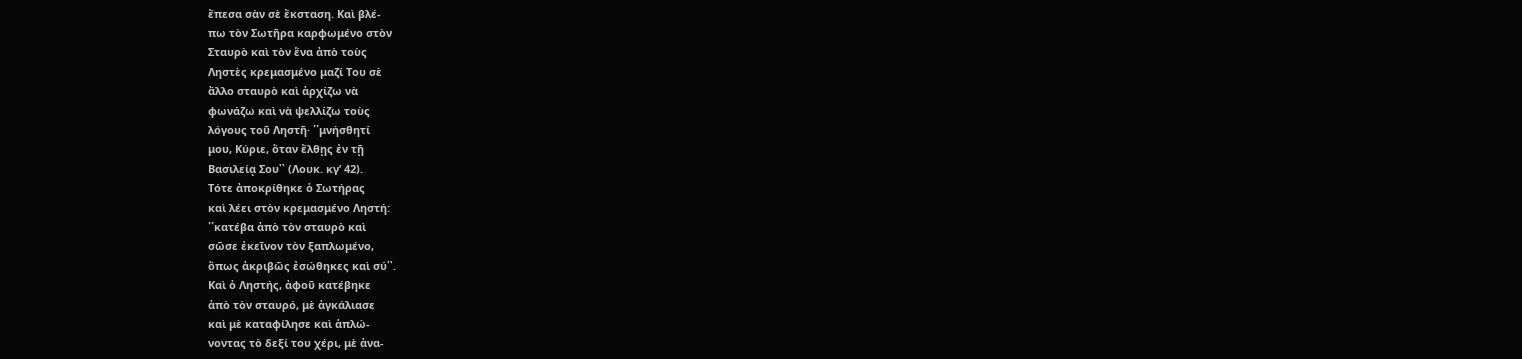ἔπεσα σὰν σὲ ἔκσταση. Καὶ βλέ-
πω τὸν Σωτῆρα καρφωμένο στὸν
Σταυρὸ καὶ τὸν ἕνα ἀπὸ τοὺς
Ληστὲς κρεμασμένο μαζί Του σὲ
ἄλλο σταυρὸ καὶ ἀρχίζω νὰ
φωνάζω καὶ νὰ ψελλίζω τοὺς
λόγους τοῦ Ληστῆ· ῾῾μνήσθητί
μου, Κύριε, ὅταν ἔλθῃς ἐν τῇ
Βασιλείᾳ Σου᾿᾿ (Λουκ. κγʹ 42).
Τότε ἀποκρίθηκε ὁ Σωτήρας
καὶ λέει στὸν κρεμασμένο Ληστή:
῾῾κατέβα ἀπὸ τὸν σταυρὸ καὶ
σῶσε ἐκεῖνον τὸν ξαπλωμένο,
ὅπως ἀκριβῶς ἐσώθηκες καὶ σύ᾿᾿.
Καὶ ὁ Ληστής, ἀφοῦ κατέβηκε
ἀπὸ τὸν σταυρό, μὲ ἀγκάλιασε
καὶ μὲ καταφίλησε καὶ ἁπλώ-
νοντας τὸ δεξί του χέρι, μὲ ἀνα-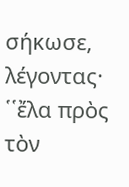σήκωσε, λέγοντας· ῾῾ἔλα πρὸς
τὸν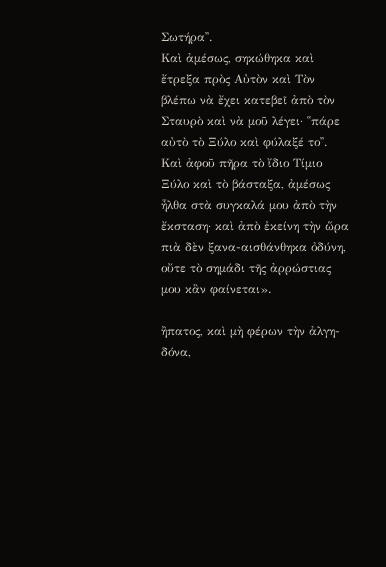Σωτήρα᾿᾿.
Καὶ ἀμέσως, σηκώθηκα καὶ
ἔτρεξα πρὸς Αὐτὸν καὶ Τὸν
βλέπω νὰ ἔχει κατεβεῖ ἀπὸ τὸν
Σταυρὸ καὶ νὰ μοῦ λέγει· ῾῾πάρε
αὐτὸ τὸ Ξύλο καὶ φύλαξέ το᾿᾿.
Καὶ ἀφοῦ πῆρα τὸ ἴδιο Τίμιο
Ξύλο καὶ τὸ βάσταξα, ἀμέσως
ἦλθα στὰ συγκαλά μου ἀπὸ τὴν
ἔκσταση· καὶ ἀπὸ ἐκείνη τὴν ὥρα
πιὰ δὲν ξανα-αισθάνθηκα ὀδύνη,
οὔτε τὸ σημάδι τῆς ἀρρώστιας
μου κἂν φαίνεται».

ἢπατος, καὶ μὴ φέρων τὴν ἀλγη-
δόνα,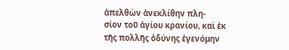ἀπελθὼν ἀνεκλίθην πλη-
σίον τοῦ ἁγίου κρανίου, καὶ ἐκ
τῆς πολλῆς ὀδύνης ἐγενόμην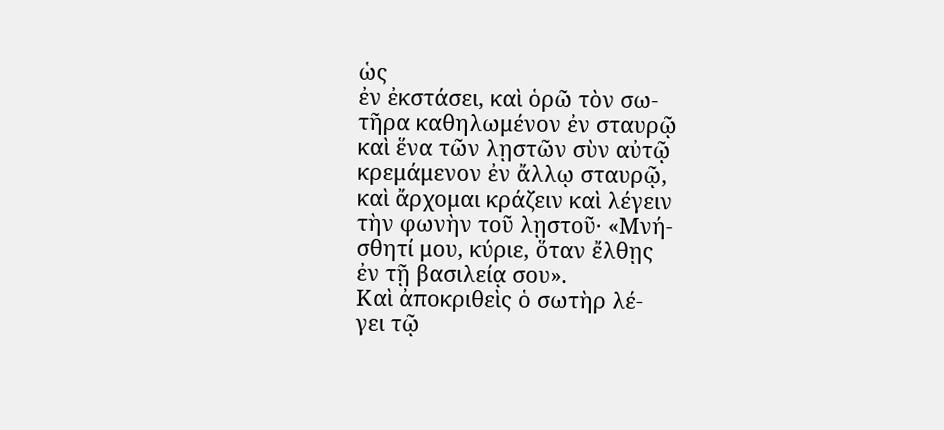ὡς
ἐν ἐκστάσει, καὶ ὁρῶ τὸν σω-
τῆρα καθηλωμένον ἐν σταυρῷ
καὶ ἕνα τῶν λῃστῶν σὺν αὐτῷ
κρεμάμενον ἐν ἄλλῳ σταυρῷ,
καὶ ἄρχομαι κράζειν καὶ λέγειν
τὴν φωνὴν τοῦ λῃστοῦ· «Μνή-
σθητί μου, κύριε, ὅταν ἔλθῃς
ἐν τῇ βασιλείᾳ σου».
Καὶ ἀποκριθεὶς ὁ σωτὴρ λέ-
γει τῷ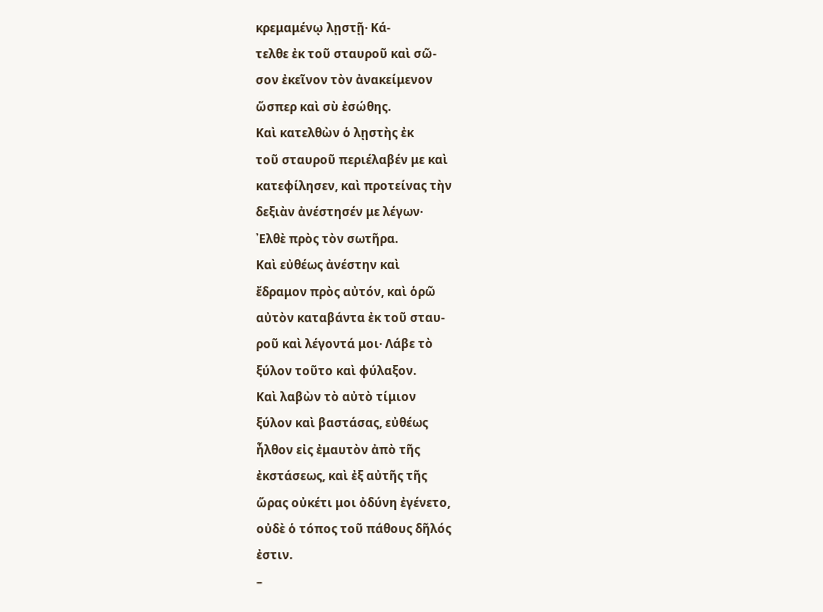κρεμαμένῳ λῃστῇ· Κά-
τελθε ἐκ τοῦ σταυροῦ καὶ σῶ-
σον ἐκεῖνον τὸν ἀνακείμενον
ὥσπερ καὶ σὺ ἐσώθης.
Καὶ κατελθὼν ὁ λῃστὴς ἐκ
τοῦ σταυροῦ περιέλαβέν με καὶ
κατεφίλησεν, καὶ προτείνας τὴν
δεξιὰν ἀνέστησέν με λέγων·
᾿Ελθὲ πρὸς τὸν σωτῆρα.
Καὶ εὐθέως ἀνέστην καὶ
ἔδραμον πρὸς αὐτόν, καὶ ὁρῶ
αὐτὸν καταβάντα ἐκ τοῦ σταυ-
ροῦ καὶ λέγοντά μοι· Λάβε τὸ
ξύλον τοῦτο καὶ φύλαξον.
Καὶ λαβὼν τὸ αὐτὸ τίμιον
ξύλον καὶ βαστάσας, εὐθέως
ἦλθον εἰς ἐμαυτὸν ἀπὸ τῆς
ἐκστάσεως, καὶ ἐξ αὐτῆς τῆς
ὥρας οὐκέτι μοι ὀδύνη ἐγένετο,
οὐδὲ ὁ τόπος τοῦ πάθους δῆλός
ἐστιν.
–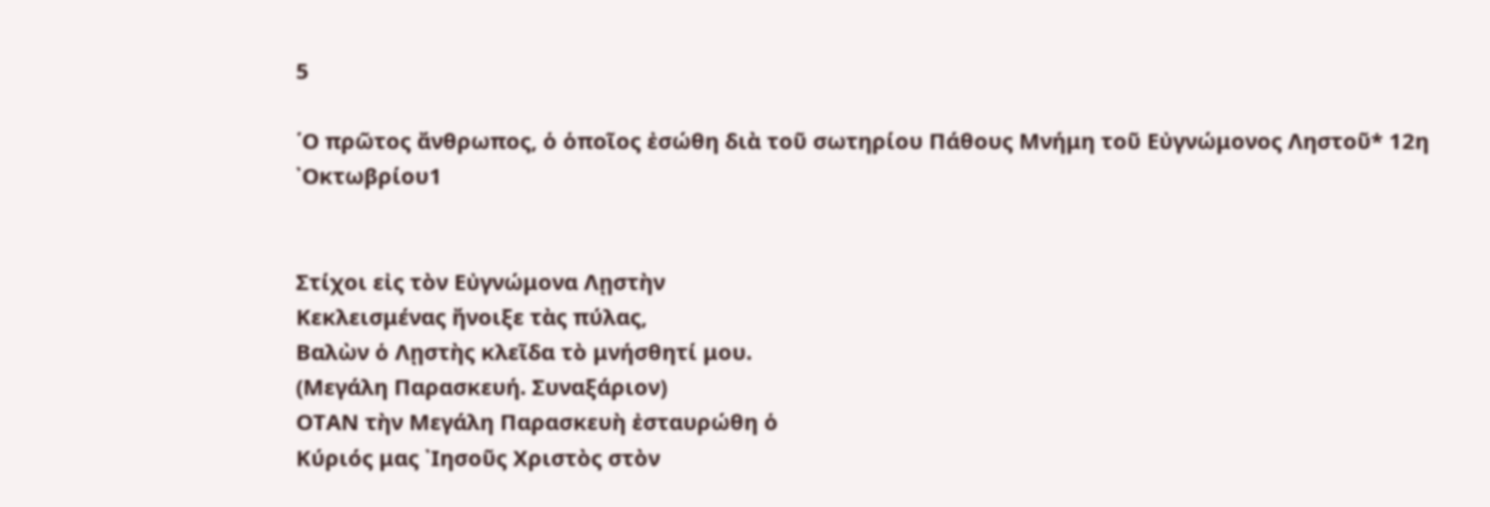5

῾Ο πρῶτος ἄνθρωπος, ὁ ὁποῖος ἐσώθη διὰ τοῦ σωτηρίου Πάθους Μνήμη τοῦ Εὐγνώμονος Ληστοῦ* 12η ᾿Οκτωβρίου1


Στίχοι εἰς τὸν Εὐγνώμονα Λῃστὴν
Κεκλεισμένας ἤνοιξε τὰς πύλας,
Βαλὼν ὁ Λῃστὴς κλεῖδα τὸ μνήσθητί μου.
(Μεγάλη Παρασκευή. Συναξάριον)
ΟΤΑΝ τὴν Μεγάλη Παρασκευὴ ἐσταυρώθη ὁ
Κύριός μας ᾿Ιησοῦς Χριστὸς στὸν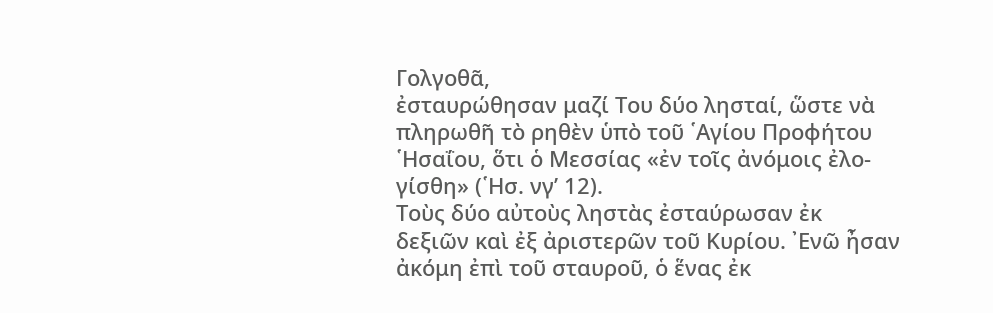Γολγοθᾶ,
ἐσταυρώθησαν μαζί Του δύο λησταί, ὥστε νὰ
πληρωθῆ τὸ ρηθὲν ὑπὸ τοῦ ῾Αγίου Προφήτου
῾Ησαΐου, ὅτι ὁ Μεσσίας «ἐν τοῖς ἀνόμοις ἐλο-
γίσθη» (῾Ησ. νγʹ 12).
Τοὺς δύο αὐτοὺς ληστὰς ἐσταύρωσαν ἐκ
δεξιῶν καὶ ἐξ ἀριστερῶν τοῦ Κυρίου. ᾿Ενῶ ἦσαν
ἀκόμη ἐπὶ τοῦ σταυροῦ, ὁ ἕνας ἐκ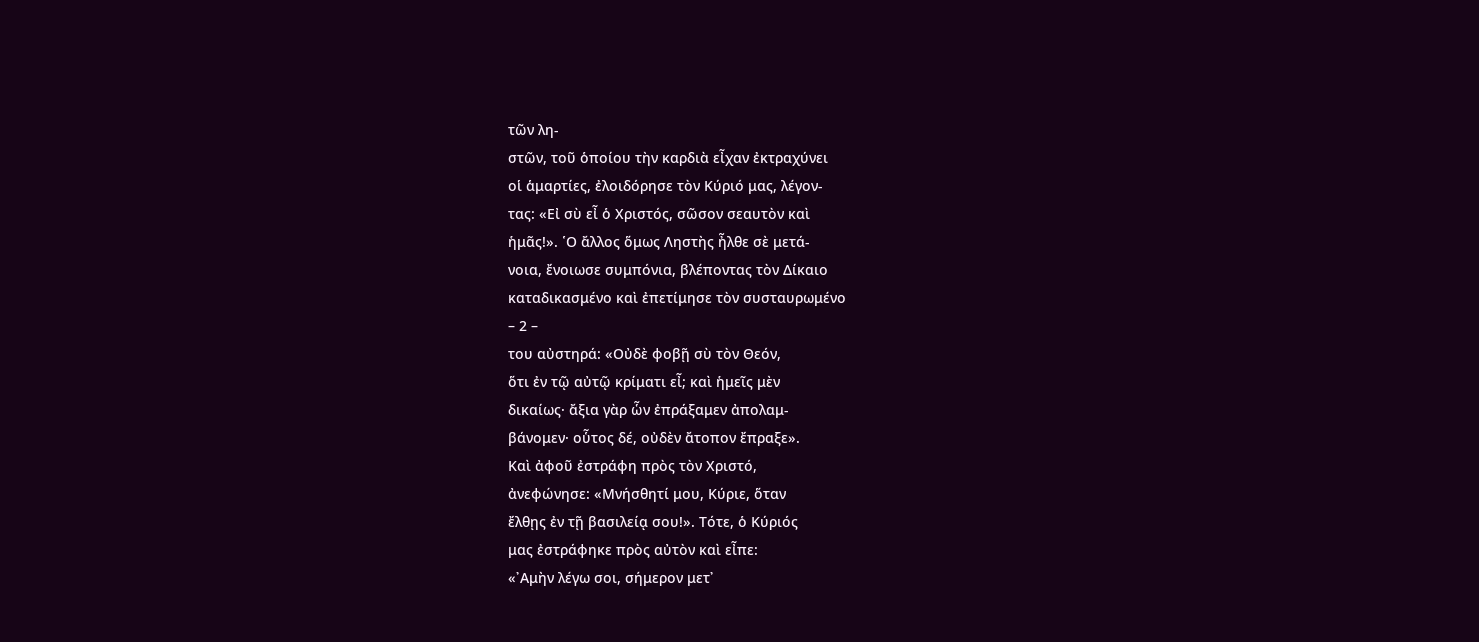τῶν λη-
στῶν, τοῦ ὁποίου τὴν καρδιὰ εἶχαν ἐκτραχύνει
οἱ ἁμαρτίες, ἐλοιδόρησε τὸν Κύριό μας, λέγον-
τας: «Εἰ σὺ εἶ ὁ Χριστός, σῶσον σεαυτὸν καὶ
ἡμᾶς!». ῾Ο ἄλλος ὅμως Ληστὴς ἦλθε σὲ μετά-
νοια, ἔνοιωσε συμπόνια, βλέποντας τὸν Δίκαιο
καταδικασμένο καὶ ἐπετίμησε τὸν συσταυρωμένο
– 2 –
του αὐστηρά: «Οὐδὲ φοβῇ σὺ τὸν Θεόν,
ὅτι ἐν τῷ αὐτῷ κρίματι εἶ; καὶ ἡμεῖς μὲν
δικαίως· ἄξια γὰρ ὧν ἐπράξαμεν ἀπολαμ-
βάνομεν· οὗτος δέ, οὐδὲν ἄτοπον ἔπραξε».
Καὶ ἀφοῦ ἐστράφη πρὸς τὸν Χριστό,
ἀνεφώνησε: «Μνήσθητί μου, Κύριε, ὅταν
ἔλθῃς ἐν τῇ βασιλείᾳ σου!». Τότε, ὁ Κύριός
μας ἐστράφηκε πρὸς αὐτὸν καὶ εἶπε:
«᾿Αμὴν λέγω σοι, σήμερον μετ᾿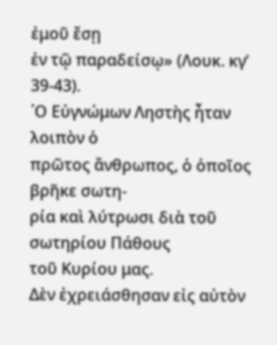ἐμοῦ ἔσῃ
ἐν τῷ παραδείσῳ» (Λουκ. κγʹ 39-43).
῾Ο Εὐγνώμων Ληστὴς ἦταν λοιπὸν ὁ
πρῶτος ἄνθρωπος, ὁ ὁποῖος βρῆκε σωτη-
ρία καὶ λύτρωσι διὰ τοῦ σωτηρίου Πάθους
τοῦ Κυρίου μας.
Δὲν ἐχρειάσθησαν εἰς αὐτὸν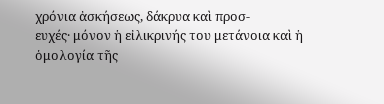χρόνια ἀσκήσεως, δάκρυα καὶ προσ-
ευχές· μόνον ἡ εἰλικρινής του μετάνοια καὶ ἡ ὁμολογία τῆς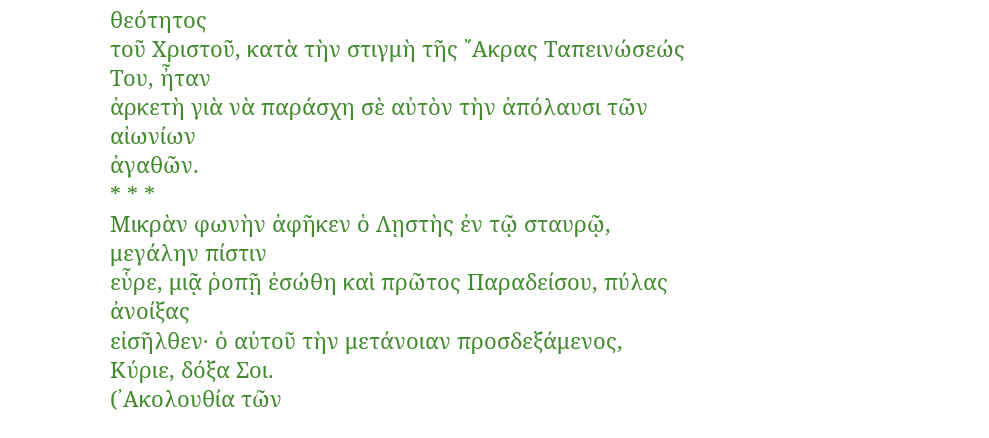θεότητος
τοῦ Χριστοῦ, κατὰ τὴν στιγμὴ τῆς ῎Ακρας Ταπεινώσεώς Του, ἦταν
ἀρκετὴ γιὰ νὰ παράσχη σὲ αὐτὸν τὴν ἀπόλαυσι τῶν αἰωνίων
ἀγαθῶν.
* * *
Μικρὰν φωνὴν ἀφῆκεν ὁ Λῃστὴς ἐν τῷ σταυρῷ, μεγάλην πίστιν
εὗρε, μιᾷ ῥοπῇ ἐσώθη καὶ πρῶτος Παραδείσου, πύλας ἀνοίξας
εἰσῆλθεν· ὁ αὐτοῦ τὴν μετάνοιαν προσδεξάμενος, Κύριε, δόξα Σοι.
(᾿Ακολουθία τῶν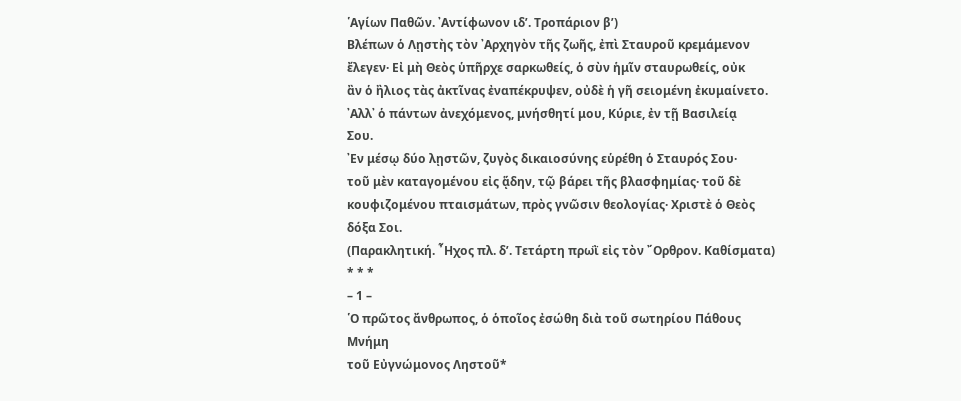῾Αγίων Παθῶν. ᾿Αντίφωνον ιδʹ. Τροπάριον βʹ)
Βλέπων ὁ Λῃστὴς τὸν ᾿Αρχηγὸν τῆς ζωῆς, ἐπὶ Σταυροῦ κρεμάμενον
ἔλεγεν· Εἰ μὴ Θεὸς ὑπῆρχε σαρκωθείς, ὁ σὺν ἡμῖν σταυρωθείς, οὐκ
ἂν ὁ ἢλιος τὰς ἀκτῖνας ἐναπέκρυψεν, οὐδὲ ἡ γῆ σειομένη ἐκυμαίνετο.
᾿Αλλ᾿ ὁ πάντων ἀνεχόμενος, μνήσθητί μου, Κύριε, ἐν τῇ Βασιλείᾳ
Σου.
᾿Εν μέσῳ δύο λῃστῶν, ζυγὸς δικαιοσύνης εὑρέθη ὁ Σταυρός Σου·
τοῦ μὲν καταγομένου εἰς ᾅδην, τῷ βάρει τῆς βλασφημίας· τοῦ δὲ
κουφιζομένου πταισμάτων, πρὸς γνῶσιν θεολογίας· Χριστὲ ὁ Θεὸς
δόξα Σοι.
(Παρακλητική. ῏Ηχος πλ. δʹ. Τετάρτη πρωῒ εἰς τὸν ῎Ορθρον. Καθίσματα)
* * *
– 1 –
῾Ο πρῶτος ἄνθρωπος, ὁ ὁποῖος ἐσώθη διὰ τοῦ σωτηρίου Πάθους
Μνήμη
τοῦ Εὐγνώμονος Ληστοῦ*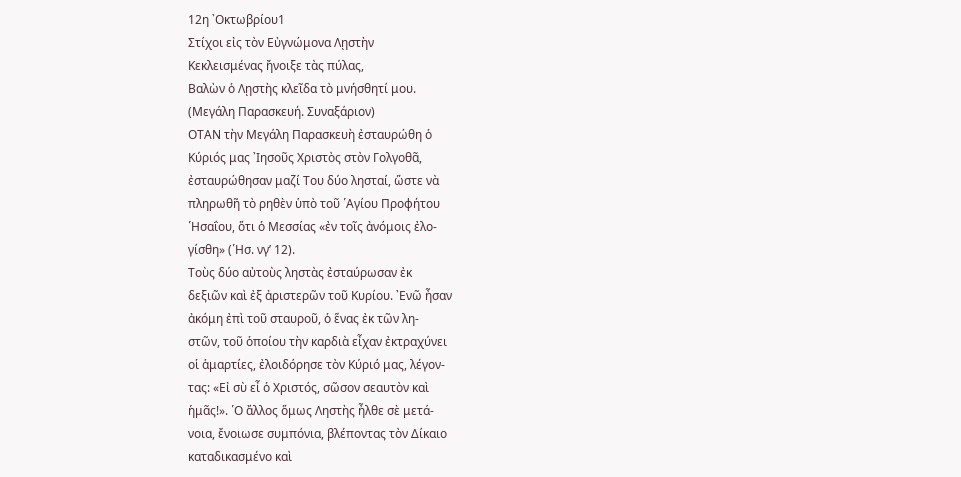12η ᾿Οκτωβρίου1
Στίχοι εἰς τὸν Εὐγνώμονα Λῃστὴν
Κεκλεισμένας ἤνοιξε τὰς πύλας,
Βαλὼν ὁ Λῃστὴς κλεῖδα τὸ μνήσθητί μου.
(Μεγάλη Παρασκευή. Συναξάριον)
ΟΤΑΝ τὴν Μεγάλη Παρασκευὴ ἐσταυρώθη ὁ
Κύριός μας ᾿Ιησοῦς Χριστὸς στὸν Γολγοθᾶ,
ἐσταυρώθησαν μαζί Του δύο λησταί, ὥστε νὰ
πληρωθῆ τὸ ρηθὲν ὑπὸ τοῦ ῾Αγίου Προφήτου
῾Ησαΐου, ὅτι ὁ Μεσσίας «ἐν τοῖς ἀνόμοις ἐλο-
γίσθη» (῾Ησ. νγʹ 12).
Τοὺς δύο αὐτοὺς ληστὰς ἐσταύρωσαν ἐκ
δεξιῶν καὶ ἐξ ἀριστερῶν τοῦ Κυρίου. ᾿Ενῶ ἦσαν
ἀκόμη ἐπὶ τοῦ σταυροῦ, ὁ ἕνας ἐκ τῶν λη-
στῶν, τοῦ ὁποίου τὴν καρδιὰ εἶχαν ἐκτραχύνει
οἱ ἁμαρτίες, ἐλοιδόρησε τὸν Κύριό μας, λέγον-
τας: «Εἰ σὺ εἶ ὁ Χριστός, σῶσον σεαυτὸν καὶ
ἡμᾶς!». ῾Ο ἄλλος ὅμως Ληστὴς ἦλθε σὲ μετά-
νοια, ἔνοιωσε συμπόνια, βλέποντας τὸν Δίκαιο
καταδικασμένο καὶ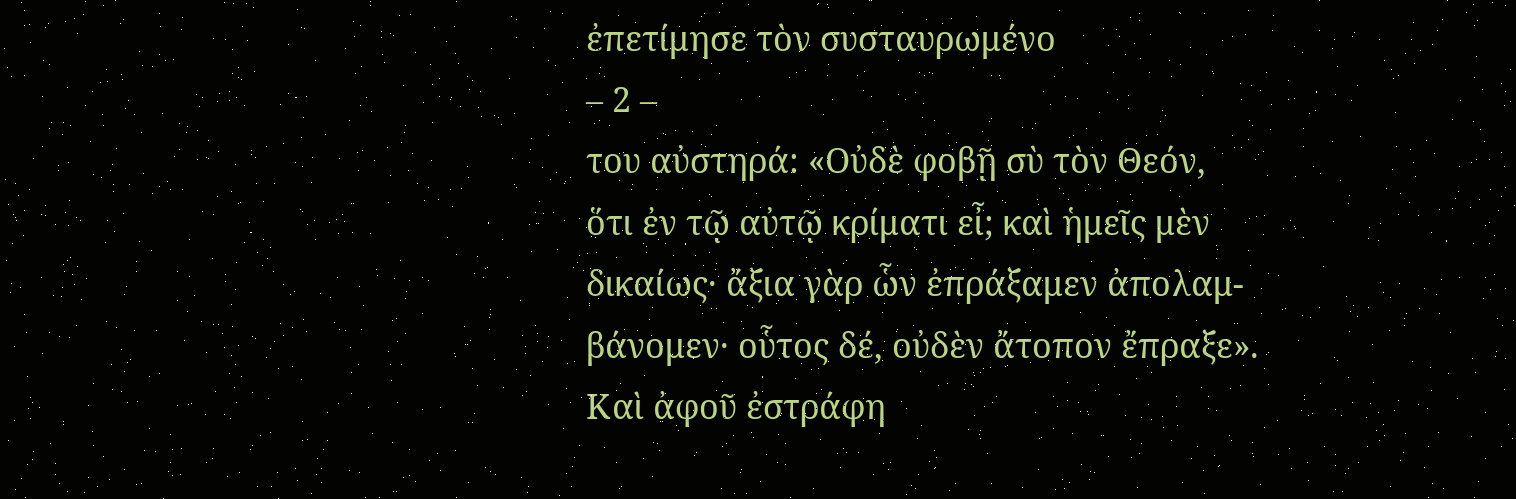ἐπετίμησε τὸν συσταυρωμένο
– 2 –
του αὐστηρά: «Οὐδὲ φοβῇ σὺ τὸν Θεόν,
ὅτι ἐν τῷ αὐτῷ κρίματι εἶ; καὶ ἡμεῖς μὲν
δικαίως· ἄξια γὰρ ὧν ἐπράξαμεν ἀπολαμ-
βάνομεν· οὗτος δέ, οὐδὲν ἄτοπον ἔπραξε».
Καὶ ἀφοῦ ἐστράφη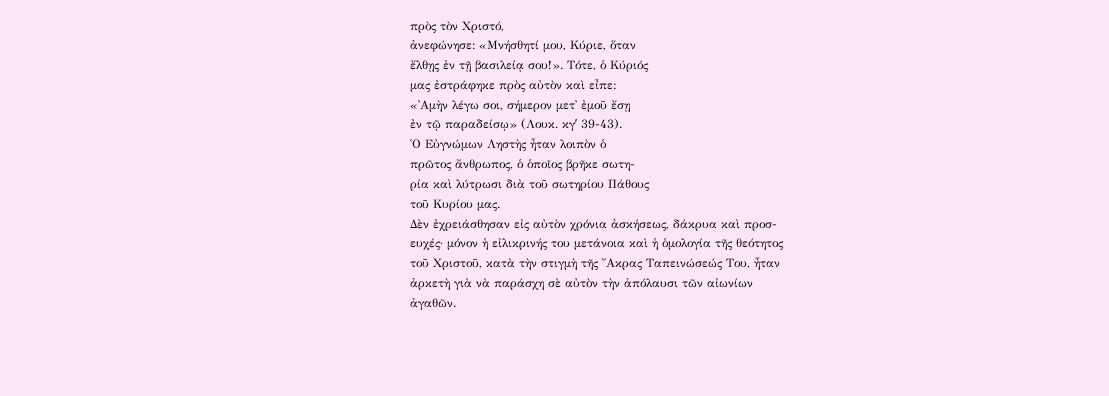πρὸς τὸν Χριστό,
ἀνεφώνησε: «Μνήσθητί μου, Κύριε, ὅταν
ἔλθῃς ἐν τῇ βασιλείᾳ σου!». Τότε, ὁ Κύριός
μας ἐστράφηκε πρὸς αὐτὸν καὶ εἶπε:
«᾿Αμὴν λέγω σοι, σήμερον μετ᾿ ἐμοῦ ἔσῃ
ἐν τῷ παραδείσῳ» (Λουκ. κγʹ 39-43).
῾Ο Εὐγνώμων Ληστὴς ἦταν λοιπὸν ὁ
πρῶτος ἄνθρωπος, ὁ ὁποῖος βρῆκε σωτη-
ρία καὶ λύτρωσι διὰ τοῦ σωτηρίου Πάθους
τοῦ Κυρίου μας.
Δὲν ἐχρειάσθησαν εἰς αὐτὸν χρόνια ἀσκήσεως, δάκρυα καὶ προσ-
ευχές· μόνον ἡ εἰλικρινής του μετάνοια καὶ ἡ ὁμολογία τῆς θεότητος
τοῦ Χριστοῦ, κατὰ τὴν στιγμὴ τῆς ῎Ακρας Ταπεινώσεώς Του, ἦταν
ἀρκετὴ γιὰ νὰ παράσχη σὲ αὐτὸν τὴν ἀπόλαυσι τῶν αἰωνίων
ἀγαθῶν.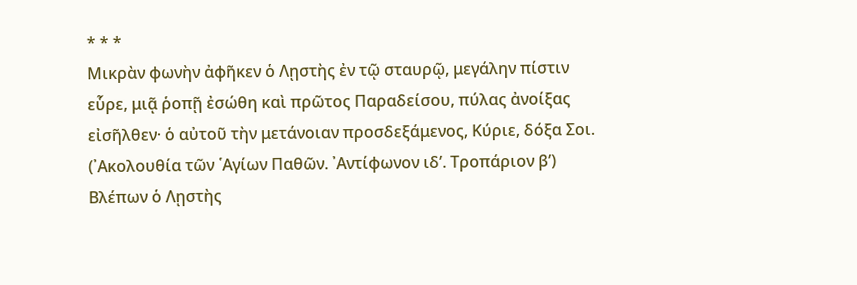* * *
Μικρὰν φωνὴν ἀφῆκεν ὁ Λῃστὴς ἐν τῷ σταυρῷ, μεγάλην πίστιν
εὗρε, μιᾷ ῥοπῇ ἐσώθη καὶ πρῶτος Παραδείσου, πύλας ἀνοίξας
εἰσῆλθεν· ὁ αὐτοῦ τὴν μετάνοιαν προσδεξάμενος, Κύριε, δόξα Σοι.
(᾿Ακολουθία τῶν ῾Αγίων Παθῶν. ᾿Αντίφωνον ιδʹ. Τροπάριον βʹ)
Βλέπων ὁ Λῃστὴς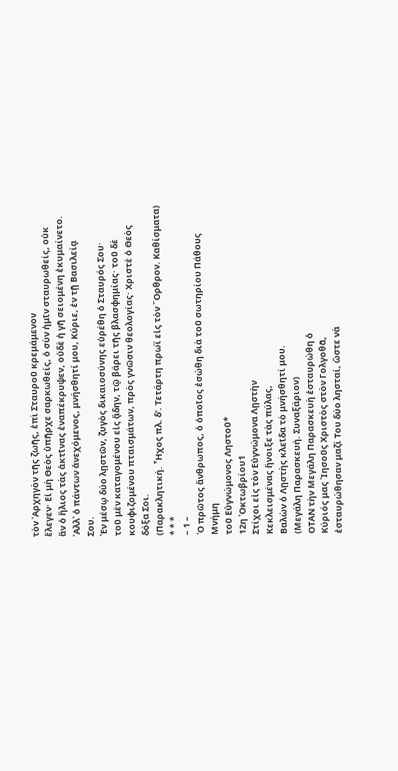τὸν ᾿Αρχηγὸν τῆς ζωῆς, ἐπὶ Σταυροῦ κρεμάμενον
ἔλεγεν· Εἰ μὴ Θεὸς ὑπῆρχε σαρκωθείς, ὁ σὺν ἡμῖν σταυρωθείς, οὐκ
ἂν ὁ ἢλιος τὰς ἀκτῖνας ἐναπέκρυψεν, οὐδὲ ἡ γῆ σειομένη ἐκυμαίνετο.
᾿Αλλ᾿ ὁ πάντων ἀνεχόμενος, μνήσθητί μου, Κύριε, ἐν τῇ Βασιλείᾳ
Σου.
᾿Εν μέσῳ δύο λῃστῶν, ζυγὸς δικαιοσύνης εὑρέθη ὁ Σταυρός Σου·
τοῦ μὲν καταγομένου εἰς ᾅδην, τῷ βάρει τῆς βλασφημίας· τοῦ δὲ
κουφιζομένου πταισμάτων, πρὸς γνῶσιν θεολογίας· Χριστὲ ὁ Θεὸς
δόξα Σοι.
(Παρακλητική. ῏Ηχος πλ. δʹ. Τετάρτη πρωῒ εἰς τὸν ῎Ορθρον. Καθίσματα)
* * *
– 1 –
῾Ο πρῶτος ἄνθρωπος, ὁ ὁποῖος ἐσώθη διὰ τοῦ σωτηρίου Πάθους
Μνήμη
τοῦ Εὐγνώμονος Ληστοῦ*
12η ᾿Οκτωβρίου1
Στίχοι εἰς τὸν Εὐγνώμονα Λῃστὴν
Κεκλεισμένας ἤνοιξε τὰς πύλας,
Βαλὼν ὁ Λῃστὴς κλεῖδα τὸ μνήσθητί μου.
(Μεγάλη Παρασκευή. Συναξάριον)
ΟΤΑΝ τὴν Μεγάλη Παρασκευὴ ἐσταυρώθη ὁ
Κύριός μας ᾿Ιησοῦς Χριστὸς στὸν Γολγοθᾶ,
ἐσταυρώθησαν μαζί Του δύο λησταί, ὥστε νὰ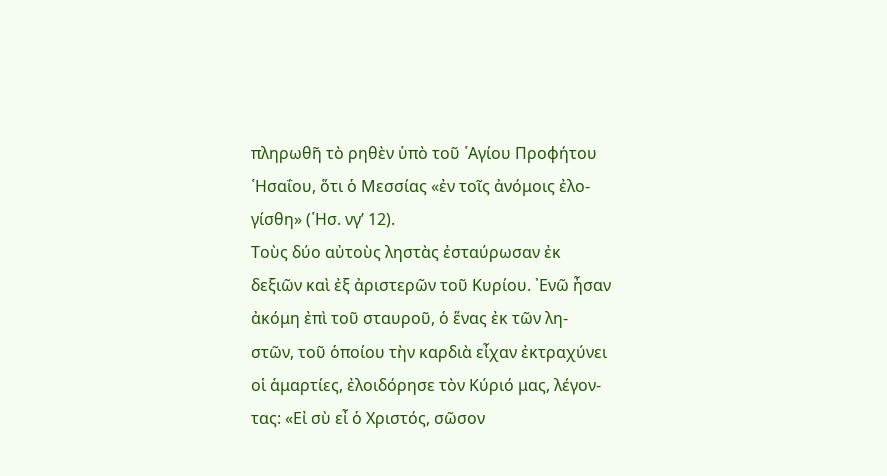πληρωθῆ τὸ ρηθὲν ὑπὸ τοῦ ῾Αγίου Προφήτου
῾Ησαΐου, ὅτι ὁ Μεσσίας «ἐν τοῖς ἀνόμοις ἐλο-
γίσθη» (῾Ησ. νγʹ 12).
Τοὺς δύο αὐτοὺς ληστὰς ἐσταύρωσαν ἐκ
δεξιῶν καὶ ἐξ ἀριστερῶν τοῦ Κυρίου. ᾿Ενῶ ἦσαν
ἀκόμη ἐπὶ τοῦ σταυροῦ, ὁ ἕνας ἐκ τῶν λη-
στῶν, τοῦ ὁποίου τὴν καρδιὰ εἶχαν ἐκτραχύνει
οἱ ἁμαρτίες, ἐλοιδόρησε τὸν Κύριό μας, λέγον-
τας: «Εἰ σὺ εἶ ὁ Χριστός, σῶσον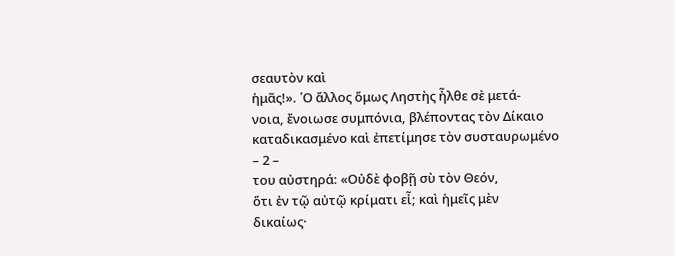σεαυτὸν καὶ
ἡμᾶς!». ῾Ο ἄλλος ὅμως Ληστὴς ἦλθε σὲ μετά-
νοια, ἔνοιωσε συμπόνια, βλέποντας τὸν Δίκαιο
καταδικασμένο καὶ ἐπετίμησε τὸν συσταυρωμένο
– 2 –
του αὐστηρά: «Οὐδὲ φοβῇ σὺ τὸν Θεόν,
ὅτι ἐν τῷ αὐτῷ κρίματι εἶ; καὶ ἡμεῖς μὲν
δικαίως·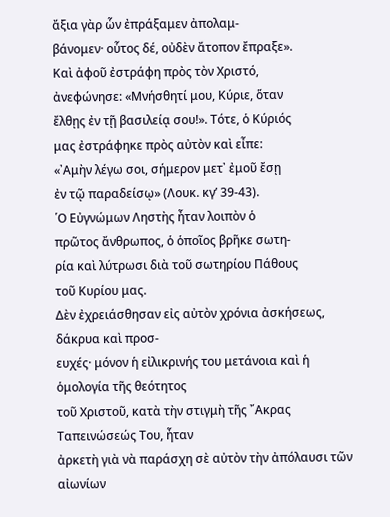ἄξια γὰρ ὧν ἐπράξαμεν ἀπολαμ-
βάνομεν· οὗτος δέ, οὐδὲν ἄτοπον ἔπραξε».
Καὶ ἀφοῦ ἐστράφη πρὸς τὸν Χριστό,
ἀνεφώνησε: «Μνήσθητί μου, Κύριε, ὅταν
ἔλθῃς ἐν τῇ βασιλείᾳ σου!». Τότε, ὁ Κύριός
μας ἐστράφηκε πρὸς αὐτὸν καὶ εἶπε:
«᾿Αμὴν λέγω σοι, σήμερον μετ᾿ ἐμοῦ ἔσῃ
ἐν τῷ παραδείσῳ» (Λουκ. κγʹ 39-43).
῾Ο Εὐγνώμων Ληστὴς ἦταν λοιπὸν ὁ
πρῶτος ἄνθρωπος, ὁ ὁποῖος βρῆκε σωτη-
ρία καὶ λύτρωσι διὰ τοῦ σωτηρίου Πάθους
τοῦ Κυρίου μας.
Δὲν ἐχρειάσθησαν εἰς αὐτὸν χρόνια ἀσκήσεως, δάκρυα καὶ προσ-
ευχές· μόνον ἡ εἰλικρινής του μετάνοια καὶ ἡ ὁμολογία τῆς θεότητος
τοῦ Χριστοῦ, κατὰ τὴν στιγμὴ τῆς ῎Ακρας Ταπεινώσεώς Του, ἦταν
ἀρκετὴ γιὰ νὰ παράσχη σὲ αὐτὸν τὴν ἀπόλαυσι τῶν αἰωνίων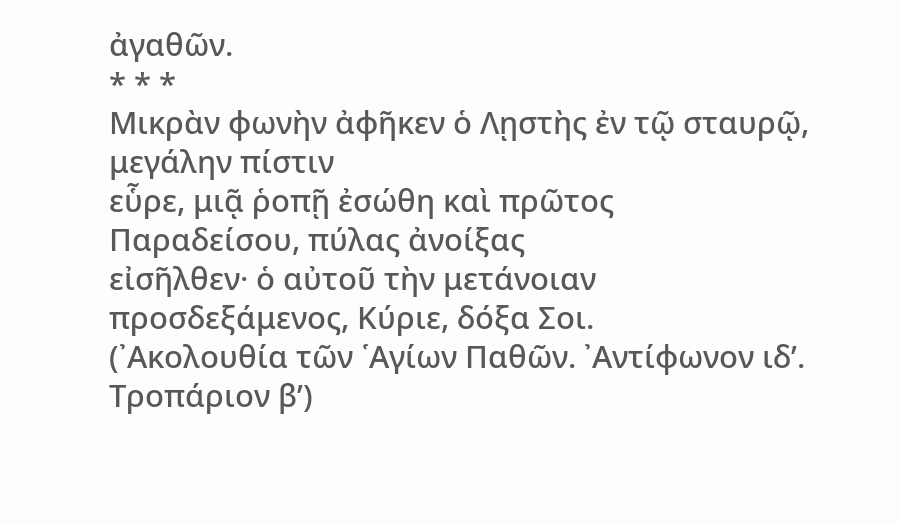ἀγαθῶν.
* * *
Μικρὰν φωνὴν ἀφῆκεν ὁ Λῃστὴς ἐν τῷ σταυρῷ, μεγάλην πίστιν
εὗρε, μιᾷ ῥοπῇ ἐσώθη καὶ πρῶτος Παραδείσου, πύλας ἀνοίξας
εἰσῆλθεν· ὁ αὐτοῦ τὴν μετάνοιαν προσδεξάμενος, Κύριε, δόξα Σοι.
(᾿Ακολουθία τῶν ῾Αγίων Παθῶν. ᾿Αντίφωνον ιδʹ. Τροπάριον βʹ)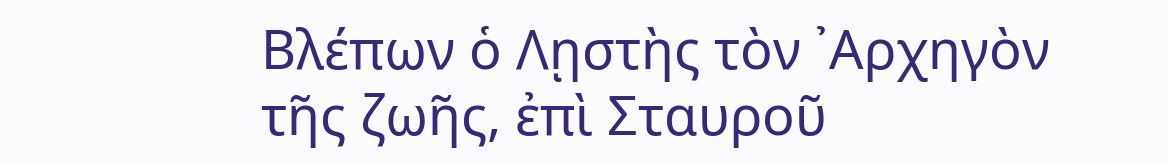Βλέπων ὁ Λῃστὴς τὸν ᾿Αρχηγὸν τῆς ζωῆς, ἐπὶ Σταυροῦ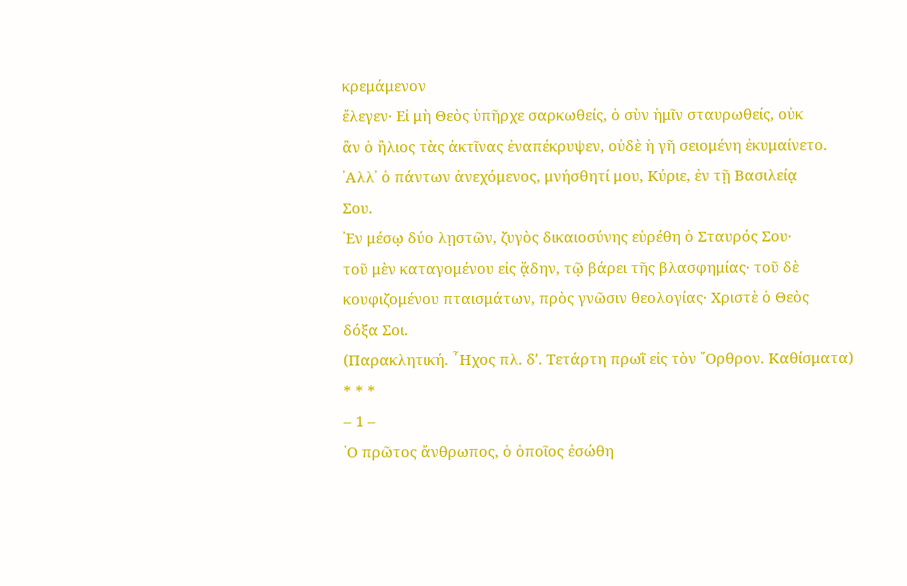κρεμάμενον
ἔλεγεν· Εἰ μὴ Θεὸς ὑπῆρχε σαρκωθείς, ὁ σὺν ἡμῖν σταυρωθείς, οὐκ
ἂν ὁ ἢλιος τὰς ἀκτῖνας ἐναπέκρυψεν, οὐδὲ ἡ γῆ σειομένη ἐκυμαίνετο.
᾿Αλλ᾿ ὁ πάντων ἀνεχόμενος, μνήσθητί μου, Κύριε, ἐν τῇ Βασιλείᾳ
Σου.
᾿Εν μέσῳ δύο λῃστῶν, ζυγὸς δικαιοσύνης εὑρέθη ὁ Σταυρός Σου·
τοῦ μὲν καταγομένου εἰς ᾅδην, τῷ βάρει τῆς βλασφημίας· τοῦ δὲ
κουφιζομένου πταισμάτων, πρὸς γνῶσιν θεολογίας· Χριστὲ ὁ Θεὸς
δόξα Σοι.
(Παρακλητική. ῏Ηχος πλ. δʹ. Τετάρτη πρωῒ εἰς τὸν ῎Ορθρον. Καθίσματα)
* * *
– 1 –
῾Ο πρῶτος ἄνθρωπος, ὁ ὁποῖος ἐσώθη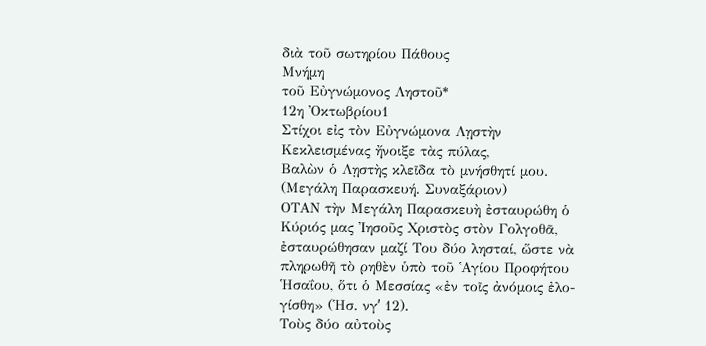διὰ τοῦ σωτηρίου Πάθους
Μνήμη
τοῦ Εὐγνώμονος Ληστοῦ*
12η ᾿Οκτωβρίου1
Στίχοι εἰς τὸν Εὐγνώμονα Λῃστὴν
Κεκλεισμένας ἤνοιξε τὰς πύλας,
Βαλὼν ὁ Λῃστὴς κλεῖδα τὸ μνήσθητί μου.
(Μεγάλη Παρασκευή. Συναξάριον)
ΟΤΑΝ τὴν Μεγάλη Παρασκευὴ ἐσταυρώθη ὁ
Κύριός μας ᾿Ιησοῦς Χριστὸς στὸν Γολγοθᾶ,
ἐσταυρώθησαν μαζί Του δύο λησταί, ὥστε νὰ
πληρωθῆ τὸ ρηθὲν ὑπὸ τοῦ ῾Αγίου Προφήτου
῾Ησαΐου, ὅτι ὁ Μεσσίας «ἐν τοῖς ἀνόμοις ἐλο-
γίσθη» (῾Ησ. νγʹ 12).
Τοὺς δύο αὐτοὺς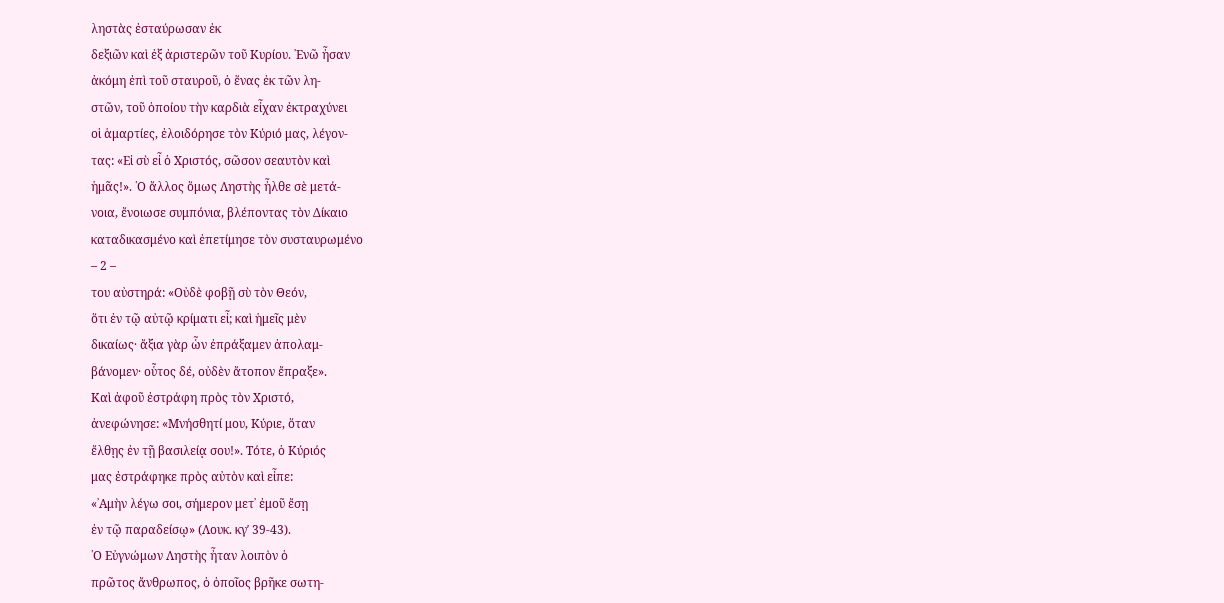ληστὰς ἐσταύρωσαν ἐκ
δεξιῶν καὶ ἐξ ἀριστερῶν τοῦ Κυρίου. ᾿Ενῶ ἦσαν
ἀκόμη ἐπὶ τοῦ σταυροῦ, ὁ ἕνας ἐκ τῶν λη-
στῶν, τοῦ ὁποίου τὴν καρδιὰ εἶχαν ἐκτραχύνει
οἱ ἁμαρτίες, ἐλοιδόρησε τὸν Κύριό μας, λέγον-
τας: «Εἰ σὺ εἶ ὁ Χριστός, σῶσον σεαυτὸν καὶ
ἡμᾶς!». ῾Ο ἄλλος ὅμως Ληστὴς ἦλθε σὲ μετά-
νοια, ἔνοιωσε συμπόνια, βλέποντας τὸν Δίκαιο
καταδικασμένο καὶ ἐπετίμησε τὸν συσταυρωμένο
– 2 –
του αὐστηρά: «Οὐδὲ φοβῇ σὺ τὸν Θεόν,
ὅτι ἐν τῷ αὐτῷ κρίματι εἶ; καὶ ἡμεῖς μὲν
δικαίως· ἄξια γὰρ ὧν ἐπράξαμεν ἀπολαμ-
βάνομεν· οὗτος δέ, οὐδὲν ἄτοπον ἔπραξε».
Καὶ ἀφοῦ ἐστράφη πρὸς τὸν Χριστό,
ἀνεφώνησε: «Μνήσθητί μου, Κύριε, ὅταν
ἔλθῃς ἐν τῇ βασιλείᾳ σου!». Τότε, ὁ Κύριός
μας ἐστράφηκε πρὸς αὐτὸν καὶ εἶπε:
«᾿Αμὴν λέγω σοι, σήμερον μετ᾿ ἐμοῦ ἔσῃ
ἐν τῷ παραδείσῳ» (Λουκ. κγʹ 39-43).
῾Ο Εὐγνώμων Ληστὴς ἦταν λοιπὸν ὁ
πρῶτος ἄνθρωπος, ὁ ὁποῖος βρῆκε σωτη-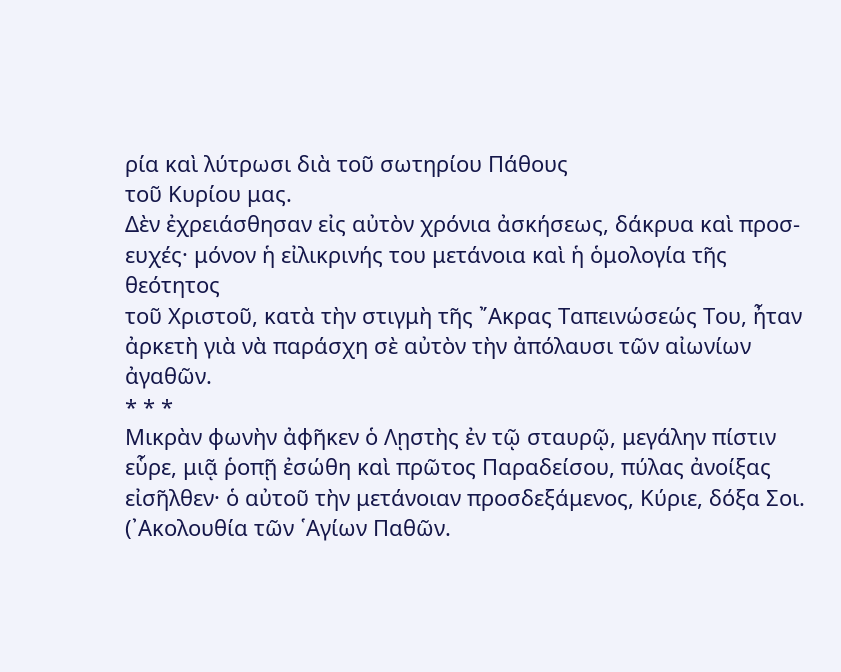ρία καὶ λύτρωσι διὰ τοῦ σωτηρίου Πάθους
τοῦ Κυρίου μας.
Δὲν ἐχρειάσθησαν εἰς αὐτὸν χρόνια ἀσκήσεως, δάκρυα καὶ προσ-
ευχές· μόνον ἡ εἰλικρινής του μετάνοια καὶ ἡ ὁμολογία τῆς θεότητος
τοῦ Χριστοῦ, κατὰ τὴν στιγμὴ τῆς ῎Ακρας Ταπεινώσεώς Του, ἦταν
ἀρκετὴ γιὰ νὰ παράσχη σὲ αὐτὸν τὴν ἀπόλαυσι τῶν αἰωνίων
ἀγαθῶν.
* * *
Μικρὰν φωνὴν ἀφῆκεν ὁ Λῃστὴς ἐν τῷ σταυρῷ, μεγάλην πίστιν
εὗρε, μιᾷ ῥοπῇ ἐσώθη καὶ πρῶτος Παραδείσου, πύλας ἀνοίξας
εἰσῆλθεν· ὁ αὐτοῦ τὴν μετάνοιαν προσδεξάμενος, Κύριε, δόξα Σοι.
(᾿Ακολουθία τῶν ῾Αγίων Παθῶν.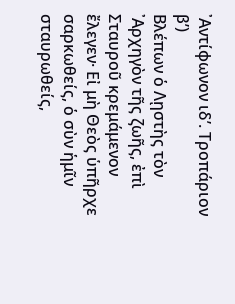᾿Αντίφωνον ιδʹ. Τροπάριον βʹ)
Βλέπων ὁ Λῃστὴς τὸν ᾿Αρχηγὸν τῆς ζωῆς, ἐπὶ Σταυροῦ κρεμάμενον
ἔλεγεν· Εἰ μὴ Θεὸς ὑπῆρχε σαρκωθείς, ὁ σὺν ἡμῖν σταυρωθείς,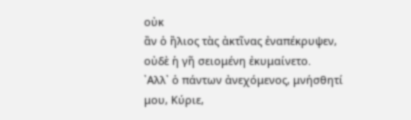οὐκ
ἂν ὁ ἢλιος τὰς ἀκτῖνας ἐναπέκρυψεν, οὐδὲ ἡ γῆ σειομένη ἐκυμαίνετο.
᾿Αλλ᾿ ὁ πάντων ἀνεχόμενος, μνήσθητί μου, Κύριε,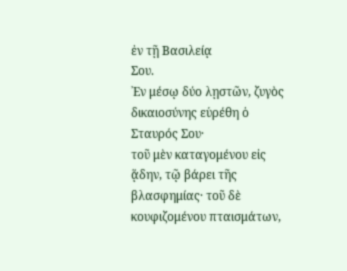ἐν τῇ Βασιλείᾳ
Σου.
᾿Εν μέσῳ δύο λῃστῶν, ζυγὸς δικαιοσύνης εὑρέθη ὁ Σταυρός Σου·
τοῦ μὲν καταγομένου εἰς ᾅδην, τῷ βάρει τῆς βλασφημίας· τοῦ δὲ
κουφιζομένου πταισμάτων,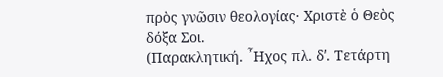πρὸς γνῶσιν θεολογίας· Χριστὲ ὁ Θεὸς
δόξα Σοι.
(Παρακλητική. ῏Ηχος πλ. δʹ. Τετάρτη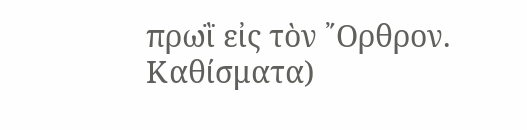πρωῒ εἰς τὸν ῎Ορθρον. Καθίσματα)